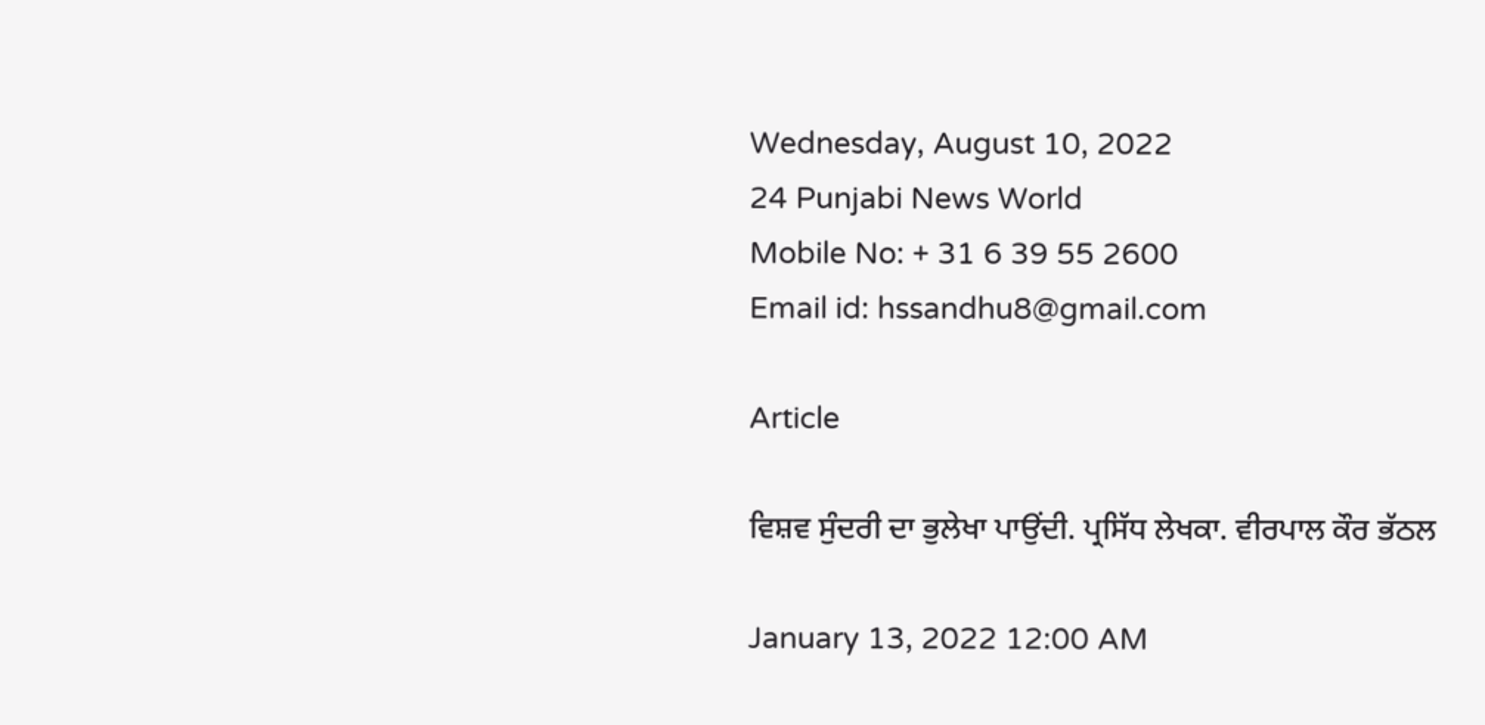Wednesday, August 10, 2022
24 Punjabi News World
Mobile No: + 31 6 39 55 2600
Email id: hssandhu8@gmail.com

Article

ਵਿਸ਼ਵ ਸੁੰਦਰੀ ਦਾ ਭੁਲੇਖਾ ਪਾਉਂਦੀ. ਪ੍ਰਸਿੱਧ ਲੇਖਕਾ. ਵੀਰਪਾਲ ਕੌਰ ਭੱਠਲ

January 13, 2022 12:00 AM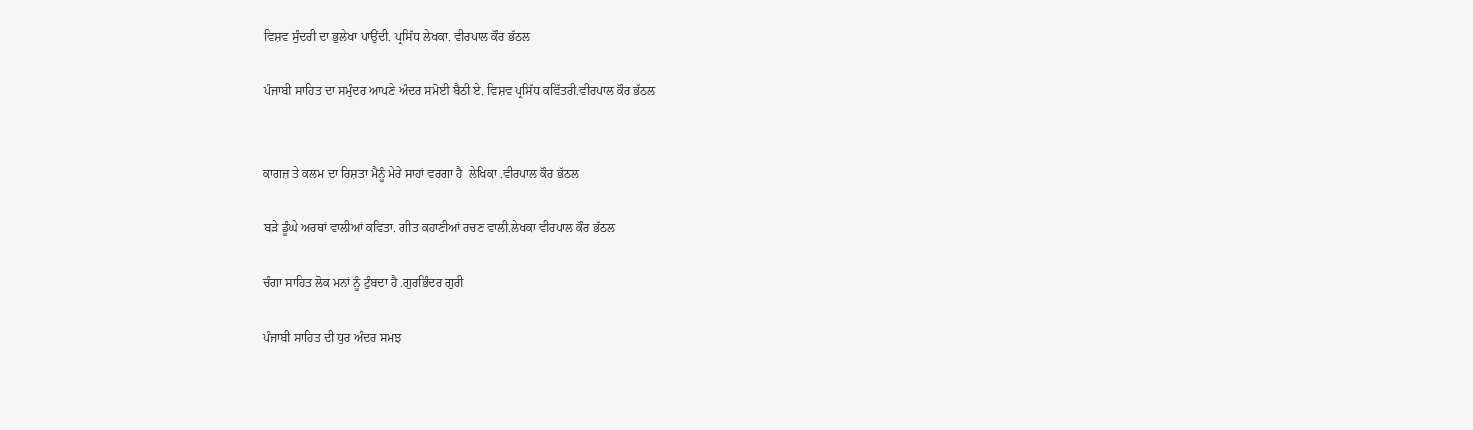ਵਿਸ਼ਵ ਸੁੰਦਰੀ ਦਾ ਭੁਲੇਖਾ ਪਾਉਂਦੀ. ਪ੍ਰਸਿੱਧ ਲੇਖਕਾ. ਵੀਰਪਾਲ ਕੌਰ ਭੱਠਲ

ਪੰਜਾਬੀ ਸਾਹਿਤ ਦਾ ਸਮੁੰਦਰ ਆਪਣੇ ਅੰਦਰ ਸਮੋਈ ਬੈਠੀ ਏ. ਵਿਸ਼ਵ ਪ੍ਰਸਿੱਧ ਕਵਿੱਤਰੀ.ਵੀਰਪਾਲ ਕੌਰ ਭੱਠਲ


ਕਾਗਜ਼ ਤੇ ਕਲਮ ਦਾ ਰਿਸ਼ਤਾ ਮੈਨੂੰ ਮੇਰੇ ਸਾਹਾਂ ਵਰਗਾ ਹੈ  ਲੇਖਿਕਾ .ਵੀਰਪਾਲ ਕੌਰ ਭੱਠਲ

ਬੜੇ ਡੂੰਘੇ ਅਰਥਾਂ ਵਾਲੀਆਂ ਕਵਿਤਾ. ਗੀਤ ਕਹਾਣੀਆਂ ਰਚਣ ਵਾਲੀ.ਲੇਖਕਾ ਵੀਰਪਾਲ ਕੌਰ ਭੱਠਲ

ਚੰਗਾ ਸਾਹਿਤ ਲੋਕ ਮਨਾਂ ਨੂੰ ਟੁੰਬਦਾ ਹੈ .ਗੁਰਭਿੰਦਰ ਗੁਰੀ

ਪੰਜਾਬੀ ਸਾਹਿਤ ਦੀ ਧੁਰ ਅੰਦਰ ਸਮਝ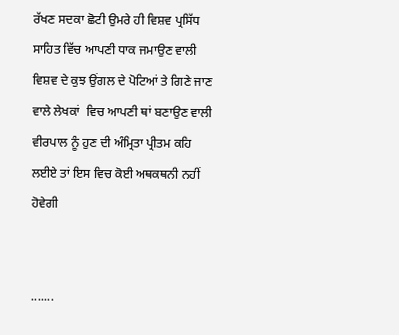ਰੱਖਣ ਸਦਕਾ ਛੋਟੀ ਉਮਰੇ ਹੀ ਵਿਸ਼ਵ ਪ੍ਰਸਿੱਧ ਸਾਹਿਤ ਵਿੱਚ ਆਪਣੀ ਧਾਕ ਜਮਾਉਣ ਵਾਲੀ  ਵਿਸ਼ਵ ਦੇ ਕੁਝ ਉਂਗਲ ਦੇ ਪੋਟਿਆਂ ਤੇ ਗਿਣੇ ਜਾਣ ਵਾਲੇ ਲੇਖਕਾਂ  ਵਿਚ ਆਪਣੀ ਥਾਂ ਬਣਾਉਣ ਵਾਲੀ ਵੀਰਪਾਲ ਨੂੰ ਹੁਣ ਦੀ ਅੰਮ੍ਰਿਤਾ ਪ੍ਰੀਤਮ ਕਹਿ ਲਈਏ ਤਾਂ ਇਸ ਵਿਚ ਕੋਈ ਅਥਕਥਨੀ ਨਹੀਂ ਹੋਵੇਗੀ


.......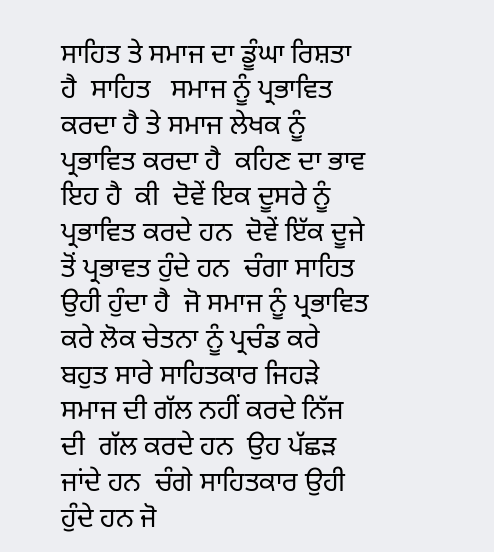ਸਾਹਿਤ ਤੇ ਸਮਾਜ ਦਾ ਡੂੰਘਾ ਰਿਸ਼ਤਾ ਹੈ  ਸਾਹਿਤ   ਸਮਾਜ ਨੂੰ ਪ੍ਰਭਾਵਿਤ ਕਰਦਾ ਹੈ ਤੇ ਸਮਾਜ ਲੇਖਕ ਨੂੰ ਪ੍ਰਭਾਵਿਤ ਕਰਦਾ ਹੈ  ਕਹਿਣ ਦਾ ਭਾਵ ਇਹ ਹੈ  ਕੀ  ਦੋਵੇਂ ਇਕ ਦੂਸਰੇ ਨੂੰ ਪ੍ਰਭਾਵਿਤ ਕਰਦੇ ਹਨ  ਦੋਵੇਂ ਇੱਕ ਦੂਜੇ ਤੋਂ ਪ੍ਰਭਾਵਤ ਹੁੰਦੇ ਹਨ  ਚੰਗਾ ਸਾਹਿਤ ਉਹੀ ਹੁੰਦਾ ਹੈ  ਜੋ ਸਮਾਜ ਨੂੰ ਪ੍ਰਭਾਵਿਤ ਕਰੇ ਲੋਕ ਚੇਤਨਾ ਨੂੰ ਪ੍ਰਚੰਡ ਕਰੇ  ਬਹੁਤ ਸਾਰੇ ਸਾਹਿਤਕਾਰ ਜਿਹੜੇ  ਸਮਾਜ ਦੀ ਗੱਲ ਨਹੀਂ ਕਰਦੇ ਨਿੱਜ ਦੀ  ਗੱਲ ਕਰਦੇ ਹਨ  ਉਹ ਪੱਛੜ ਜਾਂਦੇ ਹਨ  ਚੰਗੇ ਸਾਹਿਤਕਾਰ ਉਹੀ ਹੁੰਦੇ ਹਨ ਜੋ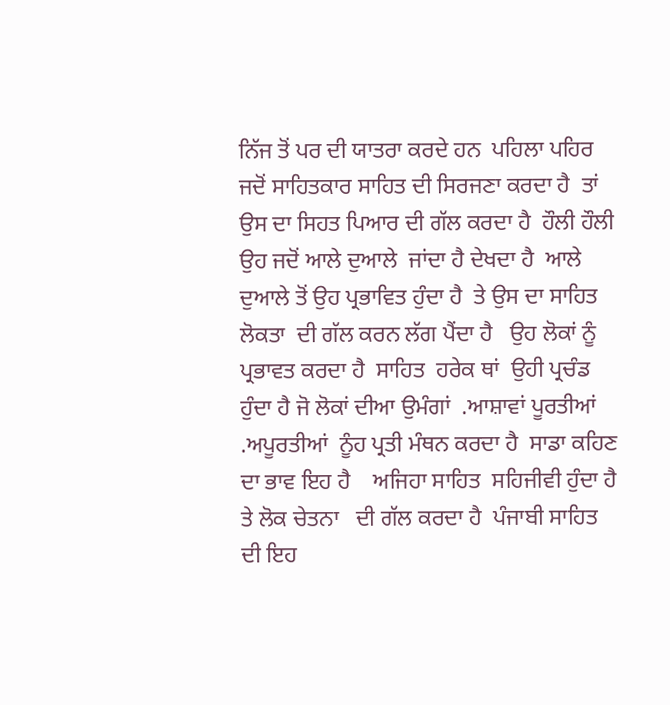ਨਿੱਜ ਤੋਂ ਪਰ ਦੀ ਯਾਤਰਾ ਕਰਦੇ ਹਨ  ਪਹਿਲਾ ਪਹਿਰ ਜਦੋਂ ਸਾਹਿਤਕਾਰ ਸਾਹਿਤ ਦੀ ਸਿਰਜਣਾ ਕਰਦਾ ਹੈ  ਤਾਂ ਉਸ ਦਾ ਸਿਹਤ ਪਿਆਰ ਦੀ ਗੱਲ ਕਰਦਾ ਹੈ  ਹੌਲੀ ਹੌਲੀ ਉਹ ਜਦੋਂ ਆਲੇ ਦੁਆਲੇ  ਜਾਂਦਾ ਹੈ ਦੇਖਦਾ ਹੈ  ਆਲੇ ਦੁਆਲੇ ਤੋਂ ਉਹ ਪ੍ਰਭਾਵਿਤ ਹੁੰਦਾ ਹੈ  ਤੇ ਉਸ ਦਾ ਸਾਹਿਤ ਲੋਕਤਾ  ਦੀ ਗੱਲ ਕਰਨ ਲੱਗ ਪੈਂਦਾ ਹੈ   ਉਹ ਲੋਕਾਂ ਨੂੰ ਪ੍ਰਭਾਵਤ ਕਰਦਾ ਹੈ  ਸਾਹਿਤ  ਹਰੇਕ ਥਾਂ  ਉਹੀ ਪ੍ਰਚੰਡ ਹੁੰਦਾ ਹੈ ਜੋ ਲੋਕਾਂ ਦੀਆ ਉਮੰਗਾਂ  .ਆਸ਼ਾਵਾਂ ਪੂਰਤੀਆਂ  .ਅਪੂਰਤੀਆਂ  ਨੂੰਹ ਪ੍ਰਤੀ ਮੰਥਨ ਕਰਦਾ ਹੈ  ਸਾਡਾ ਕਹਿਣ ਦਾ ਭਾਵ ਇਹ ਹੈ    ਅਜਿਹਾ ਸਾਹਿਤ  ਸਹਿਜੀਵੀ ਹੁੰਦਾ ਹੈ  ਤੇ ਲੋਕ ਚੇਤਨਾ   ਦੀ ਗੱਲ ਕਰਦਾ ਹੈ  ਪੰਜਾਬੀ ਸਾਹਿਤ ਦੀ ਇਹ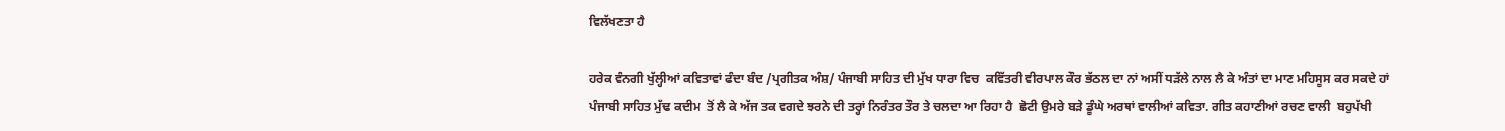ਵਿਲੱਖਣਤਾ ਹੈ

ਹਰੇਕ ਵੰਨਗੀ ਖੁੱਲ੍ਹੀਆਂ ਕਵਿਤਾਵਾਂ ਫੰਦਾ ਬੰਦ /ਪ੍ਰਗੀਤਕ ਅੰਸ਼/ ਪੰਜਾਬੀ ਸਾਹਿਤ ਦੀ ਮੁੱਖ ਧਾਰਾ ਵਿਚ  ਕਵਿੱਤਰੀ ਵੀਰਪਾਲ ਕੌਰ ਭੱਠਲ ਦਾ ਨਾਂ ਅਸੀਂ ਧੜੱਲੇ ਨਾਲ ਲੈ ਕੇ ਅੰਤਾਂ ਦਾ ਮਾਣ ਮਹਿਸੂਸ ਕਰ ਸਕਦੇ ਹਾਂ ਪੰਜਾਬੀ ਸਾਹਿਤ ਮੁੱਢ ਕਦੀਮ  ਤੋਂ ਲੈ ਕੇ ਅੱਜ ਤਕ ਵਗਦੇ ਝਰਨੇ ਦੀ ਤਰ੍ਹਾਂ ਨਿਰੰਤਰ ਤੌਰ ਤੇ ਚਲਦਾ ਆ ਰਿਹਾ ਹੈ  ਛੋਟੀ ਉਮਰੇ ਬੜੇ ਡੂੰਘੇ ਅਰਥਾਂ ਵਾਲੀਆਂ ਕਵਿਤਾ. ਗੀਤ ਕਹਾਣੀਆਂ ਰਚਣ ਵਾਲੀ  ਬਹੁਪੱਖੀ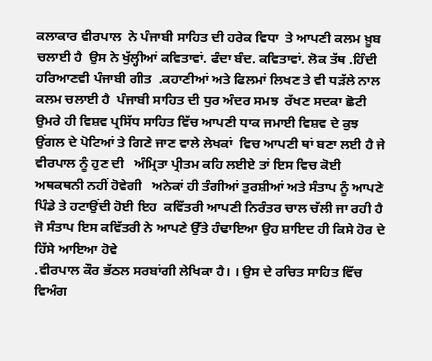ਕਲਾਕਾਰ ਵੀਰਪਾਲ  ਨੇ ਪੰਜਾਬੀ ਸਾਹਿਤ ਦੀ ਹਰੇਕ ਵਿਧਾ  ਤੇ ਆਪਣੀ ਕਲਮ ਖ਼ੂਬ ਚਲਾਈ ਹੈ  ਉਸ ਨੇ ਖੁੱਲ੍ਹੀਆਂ ਕਵਿਤਾਵਾਂ. ਫੰਦਾ ਬੰਦ. ਕਵਿਤਾਵਾਂ. ਲੋਕ ਤੱਥ .ਹਿੰਦੀ ਹਰਿਆਣਵੀ ਪੰਜਾਬੀ ਗੀਤ  .ਕਹਾਣੀਆਂ ਅਤੇ ਫਿਲਮਾਂ ਲਿਖਣ ਤੇ ਵੀ ਧੜੱਲੇ ਨਾਲ ਕਲਮ ਚਲਾਈ ਹੈ  ਪੰਜਾਬੀ ਸਾਹਿਤ ਦੀ ਧੁਰ ਅੰਦਰ ਸਮਝ  ਰੱਖਣ ਸਦਕਾ ਛੋਟੀ ਉਮਰੇ ਹੀ ਵਿਸ਼ਵ ਪ੍ਰਸਿੱਧ ਸਾਹਿਤ ਵਿੱਚ ਆਪਣੀ ਧਾਕ ਜਮਾਈ ਵਿਸ਼ਵ ਦੇ ਕੁਝ ਉਂਗਲ ਦੇ ਪੋਟਿਆਂ ਤੇ ਗਿਣੇ ਜਾਣ ਵਾਲੇ ਲੇਖਕਾਂ  ਵਿਚ ਆਪਣੀ ਥਾਂ ਬਣਾ ਲਈ ਹੈ ਜੇ ਵੀਰਪਾਲ ਨੂੰ ਹੁਣ ਦੀ   ਅੰਮ੍ਰਿਤਾ ਪ੍ਰੀਤਮ ਕਹਿ ਲਈਏ ਤਾਂ ਇਸ ਵਿਚ ਕੋਈ ਅਥਕਥਨੀ ਨਹੀਂ ਹੋਵੇਗੀ   ਅਨੇਕਾਂ ਹੀ ਤੰਗੀਆਂ ਤੁਰਸ਼ੀਆਂ ਅਤੇ ਸੰਤਾਪ ਨੂੰ ਆਪਣੇ ਪਿੰਡੇ ਤੇ ਹਟਾਉਂਦੀ ਹੋਈ ਇਹ  ਕਵਿੱਤਰੀ ਆਪਣੀ ਨਿਰੰਤਰ ਚਾਲ ਚੱਲੀ ਜਾ ਰਹੀ ਹੈ ਜੋ ਸੰਤਾਪ ਇਸ ਕਵਿੱਤਰੀ ਨੇ ਆਪਣੇ ਉੱਤੇ ਹੰਢਾਇਆ ਉਹ ਸ਼ਾਇਦ ਹੀ ਕਿਸੇ ਹੋਰ ਦੇ ਹਿੱਸੇ ਆਇਆ ਹੋਵੇ
.ਵੀਰਪਾਲ ਕੌਰ ਭੱਠਲ ਸਰਬਾਂਗੀ ਲੇਖਿਕਾ ਹੈ। । ਉਸ ਦੇ ਰਚਿਤ ਸਾਹਿਤ ਵਿੱਚ ਵਿਅੰਗ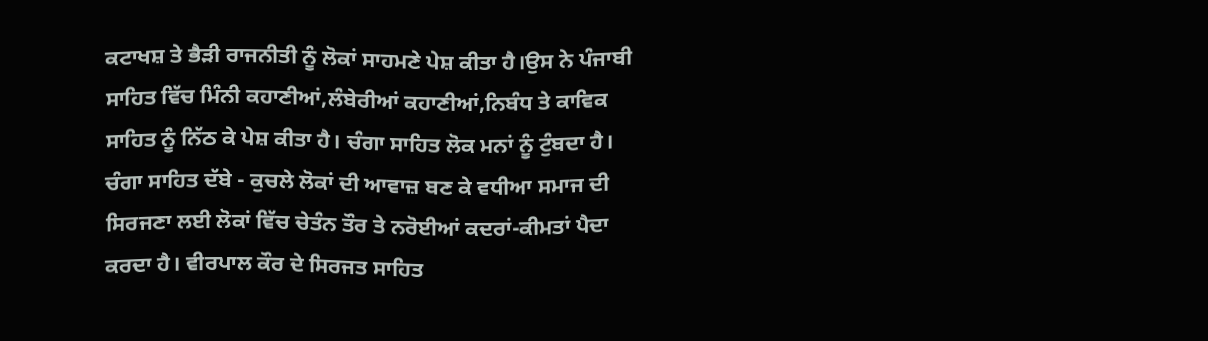ਕਟਾਖਸ਼ ਤੇ ਭੈੜੀ ਰਾਜਨੀਤੀ ਨੂੰ ਲੋਕਾਂ ਸਾਹਮਣੇ ਪੇਸ਼ ਕੀਤਾ ਹੈ।ਉਸ ਨੇ ਪੰਜਾਬੀ ਸਾਹਿਤ ਵਿੱਚ ਮਿੰਨੀ ਕਹਾਣੀਆਂ,ਲੰਬੇਰੀਆਂ ਕਹਾਣੀਆਂ,ਨਿਬੰਧ ਤੇ ਕਾਵਿਕ ਸਾਹਿਤ ਨੂੰ ਨਿੱਠ ਕੇ ਪੇਸ਼ ਕੀਤਾ ਹੈ। ਚੰਗਾ ਸਾਹਿਤ ਲੋਕ ਮਨਾਂ ਨੂੰ ਟੁੰਬਦਾ ਹੈ। ਚੰਗਾ ਸਾਹਿਤ ਦੱਬੇ - ਕੁਚਲੇ ਲੋਕਾਂ ਦੀ ਆਵਾਜ਼ ਬਣ ਕੇ ਵਧੀਆ ਸਮਾਜ ਦੀ ਸਿਰਜਣਾ ਲਈ ਲੋਕਾਂ ਵਿੱਚ ਚੇਤੰਨ ਤੌਰ ਤੇ ਨਰੋਈਆਂ ਕਦਰਾਂ-ਕੀਮਤਾਂ ਪੈਦਾ ਕਰਦਾ ਹੈ। ਵੀਰਪਾਲ ਕੌਰ ਦੇ ਸਿਰਜਤ ਸਾਹਿਤ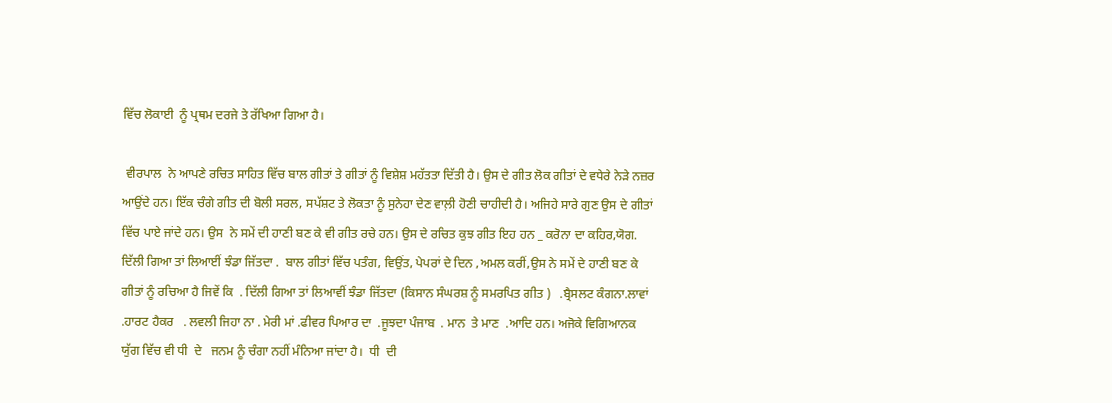ਵਿੱਚ ਲੋਕਾਈ  ਨੂੰ ਪ੍ਰਥਮ ਦਰਜੇ ਤੇ ਰੱਖਿਆ ਗਿਆ ਹੈ।

 ਵੀਰਪਾਲ  ਨੇ ਆਪਣੇ ਰਚਿਤ ਸਾਹਿਤ ਵਿੱਚ ਬਾਲ ਗੀਤਾਂ ਤੇ ਗੀਤਾਂ ਨੂੰ ਵਿਸ਼ੇਸ਼ ਮਹੱਤਤਾ ਦਿੱਤੀ ਹੈ। ਉਸ ਦੇ ਗੀਤ ਲੋਕ ਗੀਤਾਂ ਦੇ ਵਧੇਰੇ ਨੇੜੇ ਨਜ਼ਰ ਆਉਂਦੇ ਹਨ। ਇੱਕ ਚੰਗੇ ਗੀਤ ਦੀ ਬੋਲੀ ਸਰਲ, ਸਪੱਸ਼ਟ ਤੇ ਲੋਕਤਾ ਨੂੰ ਸੁਨੇਹਾ ਦੇਣ ਵਾਲ਼ੀ ਹੋਣੀ ਚਾਹੀਦੀ ਹੈ। ਅਜਿਹੇ ਸਾਰੇ ਗੁਣ ਉਸ ਦੇ ਗੀਤਾਂ ਵਿੱਚ ਪਾਏ ਜਾਂਦੇ ਹਨ। ਉਸ  ਨੇ ਸਮੇਂ ਦੀ ਹਾਣੀ ਬਣ ਕੇ ਵੀ ਗੀਤ ਰਚੇ ਹਨ। ਉਸ ਦੇ ਰਚਿਤ ਕੁਝ ਗੀਤ ਇਹ ਹਨ _ ਕਰੋਨਾ ਦਾ ਕਹਿਰ,ਯੋਗ. ਦਿੱਲੀ ਗਿਆ ਤਾਂ ਲਿਆਈਂ ਝੰਡਾ ਜਿੱਤਦਾ .  ਬਾਲ ਗੀਤਾਂ ਵਿੱਚ ਪਤੰਗ, ਵਿਉਂਤ, ਪੇਪਰਾਂ ਦੇ ਦਿਨ ,ਅਮਲ ਕਰੀਂ,ਉਸ ਨੇ ਸਮੇਂ ਦੇ ਹਾਣੀ ਬਣ ਕੇ ਗੀਤਾਂ ਨੂੰ ਰਚਿਆ ਹੈ ਜਿਵੇਂ ਕਿ  . ਦਿੱਲੀ ਗਿਆ ਤਾਂ ਲਿਆਵੀਂ ਝੰਡਾ ਜਿੱਤਦਾ (ਕਿਸਾਨ ਸੰਘਰਸ਼ ਨੂੰ ਸਮਰਪਿਤ ਗੀਤ )   .ਬ੍ਰੈਸਲਟ ਕੰਗਨਾ.ਲਾਵਾਂ .ਹਾਰਟ ਹੈਕਰ   . ਲਵਲੀ ਜਿਹਾ ਨਾ . ਮੇਰੀ ਮਾਂ .ਫੀਵਰ ਪਿਆਰ ਦਾ  .ਜੂਝਦਾ ਪੰਜਾਬ  . ਮਾਨ  ਤੇ ਮਾਣ  .ਆਦਿ ਹਨ। ਅਜੋਕੇ ਵਿਗਿਆਨਕ ਯੁੱਗ ਵਿੱਚ ਵੀ ਧੀ  ਦੇ   ਜਨਮ ਨੂੰ ਚੰਗਾ ਨਹੀਂ ਮੰਨਿਆ ਜਾਂਦਾ ਹੈ।  ਧੀ  ਦੀ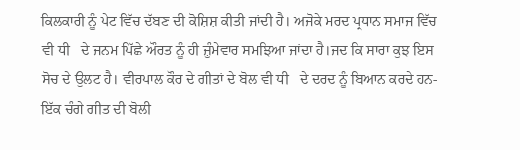ਕਿਲਕਾਰੀ ਨੂੰ ਪੇਟ ਵਿੱਚ ਦੱਬਣ ਦੀ ਕੋਸ਼ਿਸ਼ ਕੀਤੀ ਜਾਂਦੀ ਹੈ। ਅਜੋਕੇ ਮਰਦ ਪ੍ਰਧਾਨ ਸਮਾਜ ਵਿੱਚ ਵੀ ਧੀ   ਦੇ ਜਨਮ ਪਿੱਛੇ ਔਰਤ ਨੂੰ ਹੀ ਜ਼ੁੰਮੇਵਾਰ ਸਮਝਿਆ ਜਾਂਦਾ ਹੈ।ਜਦ ਕਿ ਸਾਰਾ ਕੁਝ ਇਸ ਸੋਚ ਦੇ ਉਲਟ ਹੈ। ਵੀਰਪਾਲ ਕੌਰ ਦੇ ਗੀਤਾਂ ਦੇ ਬੋਲ ਵੀ ਧੀ   ਦੇ ਦਰਦ ਨੂੰ ਬਿਆਨ ਕਰਦੇ ਹਨ-ਇੱਕ ਚੰਗੇ ਗੀਤ ਦੀ ਬੋਲੀ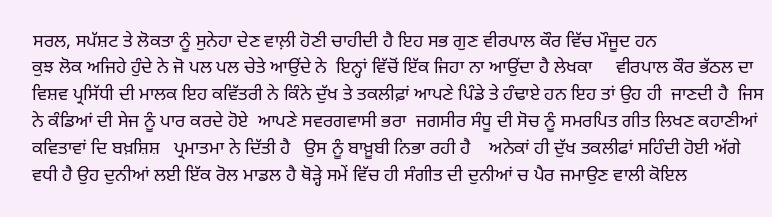ਸਰਲ, ਸਪੱਸ਼ਟ ਤੇ ਲੋਕਤਾ ਨੂੰ ਸੁਨੇਹਾ ਦੇਣ ਵਾਲ਼ੀ ਹੋਣੀ ਚਾਹੀਦੀ ਹੈ ਇਹ ਸਭ ਗੁਣ ਵੀਰਪਾਲ ਕੌਰ ਵਿੱਚ ਮੌਜੂਦ ਹਨ
ਕੁਝ ਲੋਕ ਅਜਿਹੇ ਹੁੰਦੇ ਨੇ ਜੋ ਪਲ ਪਲ ਚੇਤੇ ਆਉਂਦੇ ਨੇ  ਇਨ੍ਹਾਂ ਵਿੱਚੋਂ ਇੱਕ ਜਿਹਾ ਨਾ ਆਉਂਦਾ ਹੈ ਲੇਖਕਾ     ਵੀਰਪਾਲ ਕੌਰ ਭੱਠਲ ਦਾ ਵਿਸ਼ਵ ਪ੍ਰਸਿੱਧੀ ਦੀ ਮਾਲਕ ਇਹ ਕਵਿੱਤਰੀ ਨੇ ਕਿੰਨੇ ਦੁੱਖ ਤੇ ਤਕਲੀਫ਼ਾਂ ਆਪਣੇ ਪਿੰਡੇ ਤੇ ਹੰਢਾਏ ਹਨ ਇਹ ਤਾਂ ਉਹ ਹੀ  ਜਾਣਦੀ ਹੈ  ਜਿਸ ਨੇ ਕੰਡਿਆਂ ਦੀ ਸੇਜ ਨੂੰ ਪਾਰ ਕਰਦੇ ਹੋਏ  ਆਪਣੇ ਸਵਰਗਵਾਸੀ ਭਰਾ  ਜਗਸੀਰ ਸੰਧੂ ਦੀ ਸੋਚ ਨੂੰ ਸਮਰਪਿਤ ਗੀਤ ਲਿਖਣ ਕਹਾਣੀਆਂ ਕਵਿਤਾਵਾਂ ਦਿ ਬਖ਼ਸ਼ਿਸ਼   ਪ੍ਰਮਾਤਮਾ ਨੇ ਦਿੱਤੀ ਹੈ   ਉਸ ਨੂੰ ਬਾਖ਼ੂਬੀ ਨਿਭਾ ਰਹੀ ਹੈ    ਅਨੇਕਾਂ ਹੀ ਦੁੱਖ ਤਕਲੀਫਾਂ ਸਹਿੰਦੀ ਹੋਈ ਅੱਗੇ ਵਧੀ ਹੈ ਉਹ ਦੁਨੀਆਂ ਲਈ ਇੱਕ ਰੋਲ ਮਾਡਲ ਹੈ ਥੋੜ੍ਹੇ ਸਮੇਂ ਵਿੱਚ ਹੀ ਸੰਗੀਤ ਦੀ ਦੁਨੀਆਂ ਚ ਪੈਰ ਜਮਾਉਣ ਵਾਲੀ ਕੋਇਲ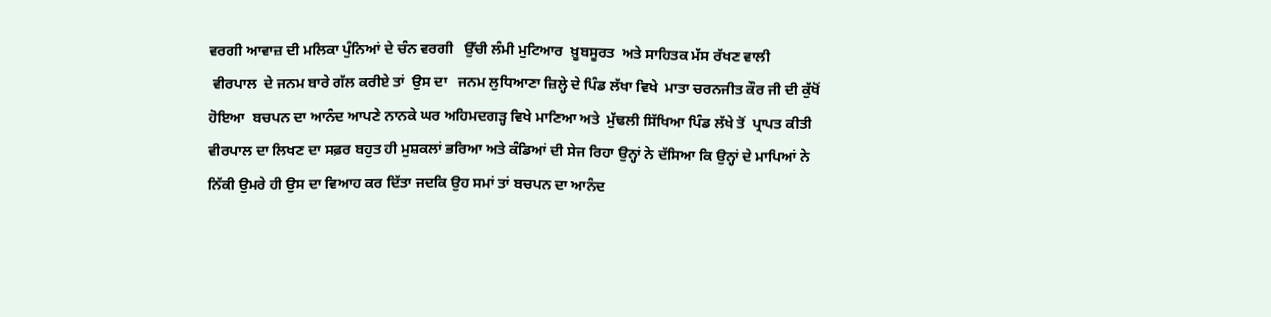ਵਰਗੀ ਆਵਾਜ਼ ਦੀ ਮਲਿਕਾ ਪੁੰਨਿਆਂ ਦੇ ਚੰਨ ਵਰਗੀ   ਉੱਚੀ ਲੰਮੀ ਮੁਟਿਆਰ  ਖ਼ੂਬਸੂਰਤ  ਅਤੇ ਸਾਹਿਤਕ ਮੱਸ ਰੱਖਣ ਵਾਲੀ
 ਵੀਰਪਾਲ  ਦੇ ਜਨਮ ਬਾਰੇ ਗੱਲ ਕਰੀਏ ਤਾਂ  ਉਸ ਦਾ   ਜਨਮ ਲੁਧਿਆਣਾ ਜ਼ਿਲ੍ਹੇ ਦੇ ਪਿੰਡ ਲੱਖਾ ਵਿਖੇ  ਮਾਤਾ ਚਰਨਜੀਤ ਕੌਰ ਜੀ ਦੀ ਕੁੱਖੋਂ ਹੋਇਆ  ਬਚਪਨ ਦਾ ਆਨੰਦ ਆਪਣੇ ਨਾਨਕੇ ਘਰ ਅਹਿਮਦਗਡ਼੍ਹ ਵਿਖੇ ਮਾਣਿਆ ਅਤੇ  ਮੁੱਢਲੀ ਸਿੱਖਿਆ ਪਿੰਡ ਲੱਖੇ ਤੋਂ  ਪ੍ਰਾਪਤ ਕੀਤੀ
ਵੀਰਪਾਲ ਦਾ ਲਿਖਣ ਦਾ ਸਫ਼ਰ ਬਹੁਤ ਹੀ ਮੁਸ਼ਕਲਾਂ ਭਰਿਆ ਅਤੇ ਕੰਡਿਆਂ ਦੀ ਸੇਜ ਰਿਹਾ ਉਨ੍ਹਾਂ ਨੇ ਦੱਸਿਆ ਕਿ ਉਨ੍ਹਾਂ ਦੇ ਮਾਪਿਆਂ ਨੇ ਨਿੱਕੀ ਉਮਰੇ ਹੀ ਉਸ ਦਾ ਵਿਆਹ ਕਰ ਦਿੱਤਾ ਜਦਕਿ ਉਹ ਸਮਾਂ ਤਾਂ ਬਚਪਨ ਦਾ ਆਨੰਦ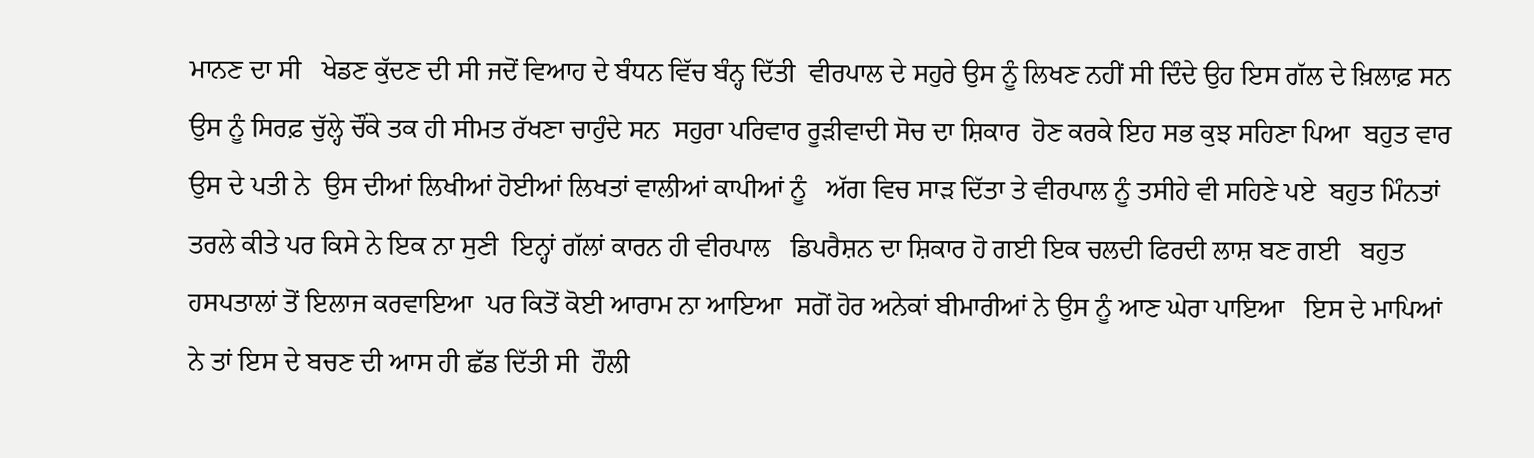ਮਾਨਣ ਦਾ ਸੀ   ਖੇਡਣ ਕੁੱਦਣ ਦੀ ਸੀ ਜਦੋਂ ਵਿਆਹ ਦੇ ਬੰਧਨ ਵਿੱਚ ਬੰਨ੍ਹ ਦਿੱਤੀ  ਵੀਰਪਾਲ ਦੇ ਸਹੁਰੇ ਉਸ ਨੂੰ ਲਿਖਣ ਨਹੀਂ ਸੀ ਦਿੰਦੇ ਉਹ ਇਸ ਗੱਲ ਦੇ ਖ਼ਿਲਾਫ਼ ਸਨ ਉਸ ਨੂੰ ਸਿਰਫ਼ ਚੁੱਲ੍ਹੇ ਚੌਂਕੇ ਤਕ ਹੀ ਸੀਮਤ ਰੱਖਣਾ ਚਾਹੁੰਦੇ ਸਨ  ਸਹੁਰਾ ਪਰਿਵਾਰ ਰੂੜੀਵਾਦੀ ਸੋਚ ਦਾ ਸ਼ਿਕਾਰ  ਹੋਣ ਕਰਕੇ ਇਹ ਸਭ ਕੁਝ ਸਹਿਣਾ ਪਿਆ  ਬਹੁਤ ਵਾਰ ਉਸ ਦੇ ਪਤੀ ਨੇ  ਉਸ ਦੀਆਂ ਲਿਖੀਆਂ ਹੋਈਆਂ ਲਿਖਤਾਂ ਵਾਲੀਆਂ ਕਾਪੀਆਂ ਨੂੰ   ਅੱਗ ਵਿਚ ਸਾੜ ਦਿੱਤਾ ਤੇ ਵੀਰਪਾਲ ਨੂੰ ਤਸੀਹੇ ਵੀ ਸਹਿਣੇ ਪਏ  ਬਹੁਤ ਮਿੰਨਤਾਂ ਤਰਲੇ ਕੀਤੇ ਪਰ ਕਿਸੇ ਨੇ ਇਕ ਨਾ ਸੁਣੀ  ਇਨ੍ਹਾਂ ਗੱਲਾਂ ਕਾਰਨ ਹੀ ਵੀਰਪਾਲ   ਡਿਪਰੈਸ਼ਨ ਦਾ ਸ਼ਿਕਾਰ ਹੋ ਗਈ ਇਕ ਚਲਦੀ ਫਿਰਦੀ ਲਾਸ਼ ਬਣ ਗਈ   ਬਹੁਤ ਹਸਪਤਾਲਾਂ ਤੋਂ ਇਲਾਜ ਕਰਵਾਇਆ  ਪਰ ਕਿਤੋਂ ਕੋਈ ਆਰਾਮ ਨਾ ਆਇਆ  ਸਗੋਂ ਹੋਰ ਅਨੇਕਾਂ ਬੀਮਾਰੀਆਂ ਨੇ ਉਸ ਨੂੰ ਆਣ ਘੇਰਾ ਪਾਇਆ   ਇਸ ਦੇ ਮਾਪਿਆਂ ਨੇ ਤਾਂ ਇਸ ਦੇ ਬਚਣ ਦੀ ਆਸ ਹੀ ਛੱਡ ਦਿੱਤੀ ਸੀ  ਹੌਲੀ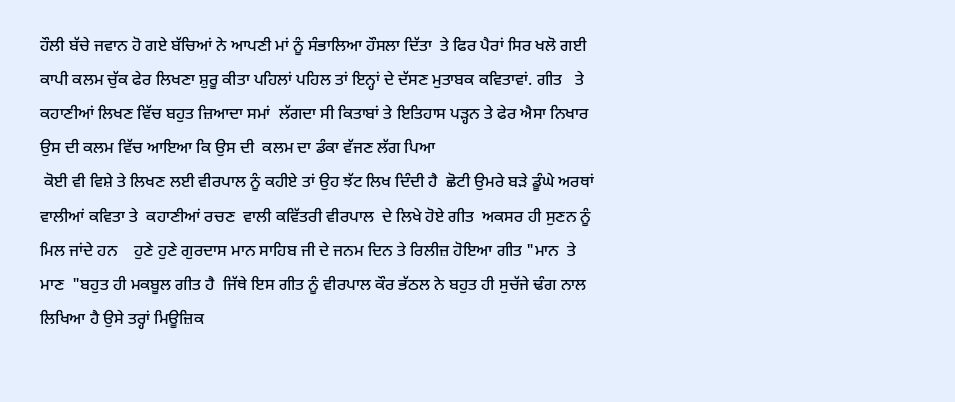ਹੌਲੀ ਬੱਚੇ ਜਵਾਨ ਹੋ ਗਏ ਬੱਚਿਆਂ ਨੇ ਆਪਣੀ ਮਾਂ ਨੂੰ ਸੰਭਾਲਿਆ ਹੌਸਲਾ ਦਿੱਤਾ  ਤੇ ਫਿਰ ਪੈਰਾਂ ਸਿਰ ਖਲੋ ਗਈ  ਕਾਪੀ ਕਲਮ ਚੁੱਕ ਫੇਰ ਲਿਖਣਾ ਸ਼ੁਰੂ ਕੀਤਾ ਪਹਿਲਾਂ ਪਹਿਲ ਤਾਂ ਇਨ੍ਹਾਂ ਦੇ ਦੱਸਣ ਮੁਤਾਬਕ ਕਵਿਤਾਵਾਂ. ਗੀਤ   ਤੇ ਕਹਾਣੀਆਂ ਲਿਖਣ ਵਿੱਚ ਬਹੁਤ ਜ਼ਿਆਦਾ ਸਮਾਂ  ਲੱਗਦਾ ਸੀ ਕਿਤਾਬਾਂ ਤੇ ਇਤਿਹਾਸ ਪੜ੍ਹਨ ਤੇ ਫੇਰ ਐਸਾ ਨਿਖਾਰ ਉਸ ਦੀ ਕਲਮ ਵਿੱਚ ਆਇਆ ਕਿ ਉਸ ਦੀ  ਕਲਮ ਦਾ ਡੰਕਾ ਵੱਜਣ ਲੱਗ ਪਿਆ
 ਕੋਈ ਵੀ ਵਿਸ਼ੇ ਤੇ ਲਿਖਣ ਲਈ ਵੀਰਪਾਲ ਨੂੰ ਕਹੀਏ ਤਾਂ ਉਹ ਝੱਟ ਲਿਖ ਦਿੰਦੀ ਹੈ  ਛੋਟੀ ਉਮਰੇ ਬੜੇ ਡੂੰਘੇ ਅਰਥਾਂ ਵਾਲੀਆਂ ਕਵਿਤਾ ਤੇ  ਕਹਾਣੀਆਂ ਰਚਣ  ਵਾਲੀ ਕਵਿੱਤਰੀ ਵੀਰਪਾਲ  ਦੇ ਲਿਖੇ ਹੋਏ ਗੀਤ  ਅਕਸਰ ਹੀ ਸੁਣਨ ਨੂੰ ਮਿਲ ਜਾਂਦੇ ਹਨ    ਹੁਣੇ ਹੁਣੇ ਗੁਰਦਾਸ ਮਾਨ ਸਾਹਿਬ ਜੀ ਦੇ ਜਨਮ ਦਿਨ ਤੇ ਰਿਲੀਜ਼ ਹੋਇਆ ਗੀਤ "ਮਾਨ  ਤੇ ਮਾਣ  "ਬਹੁਤ ਹੀ ਮਕਬੂਲ ਗੀਤ ਹੈ  ਜਿੱਥੇ ਇਸ ਗੀਤ ਨੂੰ ਵੀਰਪਾਲ ਕੌਰ ਭੱਠਲ ਨੇ ਬਹੁਤ ਹੀ ਸੁਚੱਜੇ ਢੰਗ ਨਾਲ ਲਿਖਿਆ ਹੈ ਉਸੇ ਤਰ੍ਹਾਂ ਮਿਊਜ਼ਿਕ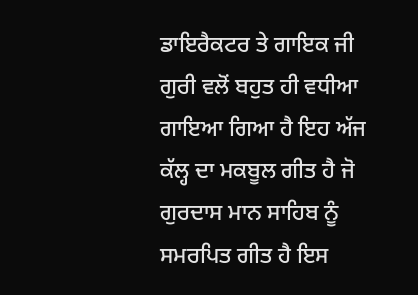ਡਾਇਰੈਕਟਰ ਤੇ ਗਾਇਕ ਜੀ ਗੁਰੀ ਵਲੋਂ ਬਹੁਤ ਹੀ ਵਧੀਆ ਗਾਇਆ ਗਿਆ ਹੈ ਇਹ ਅੱਜ ਕੱਲ੍ਹ ਦਾ ਮਕਬੂਲ ਗੀਤ ਹੈ ਜੋ ਗੁਰਦਾਸ ਮਾਨ ਸਾਹਿਬ ਨੂੰ ਸਮਰਪਿਤ ਗੀਤ ਹੈ ਇਸ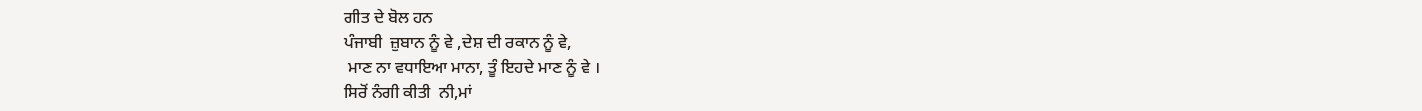ਗੀਤ ਦੇ ਬੋਲ ਹਨ
ਪੰਜਾਬੀ  ਜ਼ੁਬਾਨ ਨੂੰ ਵੇ ,ਦੇਸ਼ ਦੀ ਰਕਾਨ ਨੂੰ ਵੇ,
 ਮਾਣ ਨਾ ਵਧਾਇਆ ਮਾਨਾ, ਤੂੰ ਇਹਦੇ ਮਾਣ ਨੂੰ ਵੇ ।
ਸਿਰੋਂ ਨੰਗੀ ਕੀਤੀ  ਨੀ,ਮਾਂ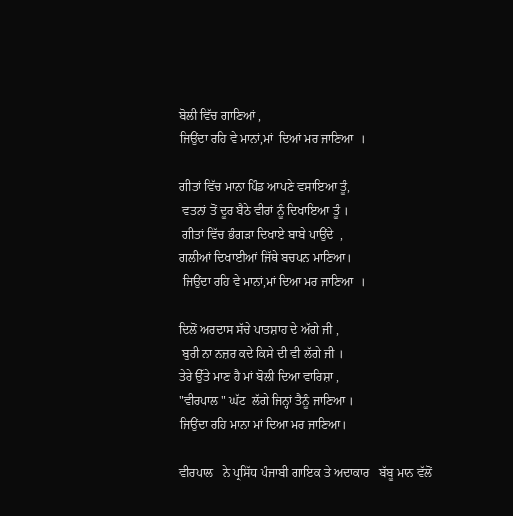ਬੋਲੀ ਵਿੱਚ ਗਾਣਿਆਂ ,
ਜਿਉਂਦਾ ਰਹਿ ਵੇ ਮਾਨਾਂ,ਮਾਂ  ਦਿਆਂ ਮਰ ਜਾਣਿਆ  ।

ਗੀਤਾਂ ਵਿੱਚ ਮਾਨਾ ਪਿੰਡ ਆਪਣੇ ਵਸਾਇਆ ਤੂੰ,
 ਵਤਨਾਂ ਤੋਂ ਦੂਰ ਬੈਠੇ ਵੀਰਾਂ ਨੂੰ ਦਿਖਾਇਆ ਤੂੰ ।
 ਗੀਤਾਂ ਵਿੱਚ ਭੰਗੜਾ ਦਿਖਾਏ ਬਾਬੇ ਪਾਉਂਦੇ  ,
ਗਲੀਆਂ ਦਿਖਾਈਆਂ ਜਿੱਥੇ ਬਚਪਨ ਮਾਣਿਆ।
 ਜਿਉਂਦਾ ਰਹਿ ਵੇ ਮਾਨਾਂ,ਮਾਂ ਦਿਆ ਮਰ ਜਾਣਿਆ  ।

ਦਿਲੋਂ ਅਰਦਾਸ ਸੱਚੇ ਪਾਤਸ਼ਾਹ ਦੇ ਅੱਗੇ ਜੀ ,
 ਬੁਰੀ ਨਾ ਨਜ਼ਰ ਕਦੇ ਕਿਸੇ ਦੀ ਵੀ ਲੱਗੇ ਜੀ ।
ਤੇਰੇ ਉੱਤੇ ਮਾਣ ਹੈ ਮਾਂ ਬੋਲੀ ਦਿਆ ਵਾਰਿਸ਼ਾ ,
"ਵੀਰਪਾਲ " ਘੱਟ  ਲੱਗੇ ਜਿਨ੍ਹਾਂ ਤੈਨੂੰ ਜਾਣਿਆ ।
ਜਿਉਂਦਾ ਰਹਿ ਮਾਨਾ ਮਾਂ ਦਿਆ ਮਰ ਜਾਣਿਆ।

ਵੀਰਪਾਲ   ਨੇ ਪ੍ਰਸਿੱਧ ਪੰਜਾਬੀ ਗਾਇਕ ਤੇ ਅਦਾਕਾਰ   ਬੱਬੂ ਮਾਨ ਵੱਲੋਂ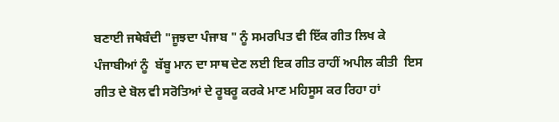ਬਣਾਈ ਜਥੇਬੰਦੀ "ਜੂਝਦਾ ਪੰਜਾਬ " ਨੂੰ ਸਮਰਪਿਤ ਵੀ ਇੱਕ ਗੀਤ ਲਿਖ ਕੇ ਪੰਜਾਬੀਆਂ ਨੂੰ  ਬੱਬੂ ਮਾਨ ਦਾ ਸਾਥ ਦੇਣ ਲਈ ਇਕ ਗੀਤ ਰਾਹੀਂ ਅਪੀਲ ਕੀਤੀ  ਇਸ ਗੀਤ ਦੇ ਬੋਲ ਵੀ ਸਰੋਤਿਆਂ ਦੇ ਰੂਬਰੂ ਕਰਕੇ ਮਾਣ ਮਹਿਸੂਸ ਕਰ ਰਿਹਾ ਹਾਂ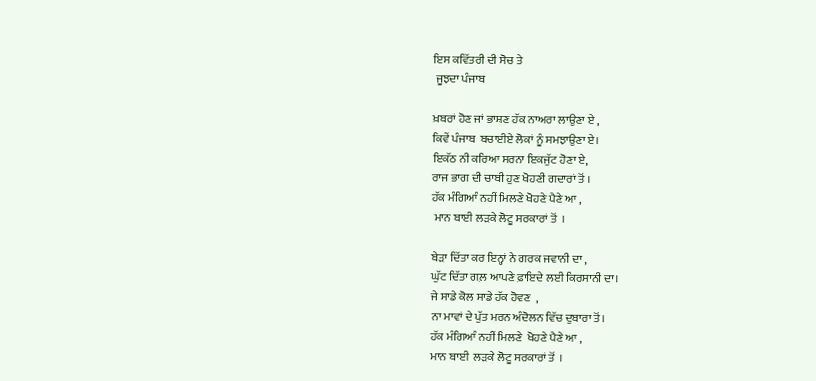ਇਸ ਕਵਿੱਤਰੀ ਦੀ ਸੋਚ ਤੇ
 ਜੂਝਦਾ ਪੰਜਾਬ

ਖ਼ਬਰਾਂ ਹੋਣ ਜਾਂ ਭਾਸ਼ਣ ਹੱਕ ਨਾਅਰਾ ਲਾਉਣਾ ਏ ,
ਕਿਵੇਂ ਪੰਜਾਬ  ਬਚਾਈਏ ਲੋਕਾਂ ਨੂੰ ਸਮਝਾਉਣਾ ਏ।
ਇਕੱਠ ਨੀ ਕਰਿਆ ਸਰਨਾ ਇਕਜੁੱਟ ਹੋਣਾ ਏ,
ਰਾਜ ਭਾਗ ਦੀ ਚਾਬੀ ਹੁਣ ਖੋਹਣੀ ਗਦਾਰਾਂ ਤੋਂ ।
ਹੱਕ ਮੰਗਿਆੰ ਨਹੀਂ ਮਿਲਣੇ ਖੋਹਣੇ ਪੈਣੇ ਆ ,
 ਮਾਨ ਬਾਈ ਲੜਕੇ ਲੋਟੂ ਸਰਕਾਰਾਂ ਤੋਂ  ।

ਬੇੜਾ ਦਿੱਤਾ ਕਰ ਇਨ੍ਹਾਂ ਨੇ ਗਰਕ ਜਵਾਨੀ ਦਾ ,
ਘੁੱਟ ਦਿੱਤਾ ਗਲ਼ ਆਪਣੇ ਫ਼ਾਇਦੇ ਲਈ ਕਿਰਸਾਨੀ ਦਾ।
ਜੇ ਸਾਡੇ ਕੋਲ ਸਾਡੇ ਹੱਕ ਹੋਵਣ  ,
ਨਾ ਮਾਵਾਂ ਦੇ ਪੁੱਤ ਮਰਨ ਅੰਦੋਲਨ ਵਿੱਚ ਦੁਬਾਰਾ ਤੋਂ।
ਹੱਕ ਮੰਗਿਆੰ ਨਹੀਂ ਮਿਲਣੇ  ਖੋਹਣੇ ਪੈਣੇ ਆ ,
ਮਾਨ ਬਾਈ  ਲੜਕੇ ਲੋਟੂ ਸਰਕਾਰਾਂ ਤੋਂ  ।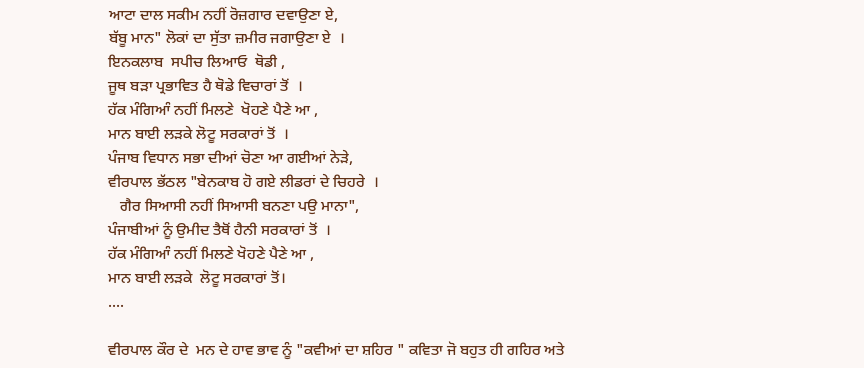ਆਟਾ ਦਾਲ ਸਕੀਮ ਨਹੀਂ ਰੋਜ਼ਗਾਰ ਦਵਾਉਣਾ ਏ,
ਬੱਬੂ ਮਾਨ" ਲੋਕਾਂ ਦਾ ਸੁੱਤਾ ਜ਼ਮੀਰ ਜਗਾਉਣਾ ਏ  ।
ਇਨਕਲਾਬ  ਸਪੀਚ ਲਿਆਓ  ਥੋਡੀ ,
ਜੂਥ ਬਡ਼ਾ ਪ੍ਰਭਾਵਿਤ ਹੈ ਥੋਡੇ ਵਿਚਾਰਾਂ ਤੋਂ  ।
ਹੱਕ ਮੰਗਿਆੰ ਨਹੀਂ ਮਿਲਣੇ  ਖੋਹਣੇ ਪੈਣੇ ਆ ,
ਮਾਨ ਬਾਈ ਲੜਕੇ ਲੋਟੂ ਸਰਕਾਰਾਂ ਤੋਂ  ।
ਪੰਜਾਬ ਵਿਧਾਨ ਸਭਾ ਦੀਆਂ ਚੋਣਾ ਆ ਗਈਆਂ ਨੇੜੇ,
ਵੀਰਪਾਲ ਭੱਠਲ "ਬੇਨਕਾਬ ਹੋ ਗਏ ਲੀਡਰਾਂ ਦੇ ਚਿਹਰੇ  ।
   ਗੈਰ ਸਿਆਸੀ ਨਹੀਂ ਸਿਆਸੀ ਬਨਣਾ ਪਉ ਮਾਨਾ",
ਪੰਜਾਬੀਆਂ ਨੂੰ ਉਮੀਦ ਤੈਥੋਂ ਹੈਨੀ ਸਰਕਾਰਾਂ ਤੋਂ  ।
ਹੱਕ ਮੰਗਿਆੰ ਨਹੀਂ ਮਿਲਣੇ ਖੋਹਣੇ ਪੈਣੇ ਆ ,
ਮਾਨ ਬਾਈ ਲੜਕੇ  ਲੋਟੂ ਸਰਕਾਰਾਂ ਤੋਂ।
....

ਵੀਰਪਾਲ ਕੌਰ ਦੇ  ਮਨ ਦੇ ਹਾਵ ਭਾਵ ਨੂੰ "ਕਵੀਆਂ ਦਾ ਸ਼ਹਿਰ " ਕਵਿਤਾ ਜੋ ਬਹੁਤ ਹੀ ਗਹਿਰ ਅਤੇ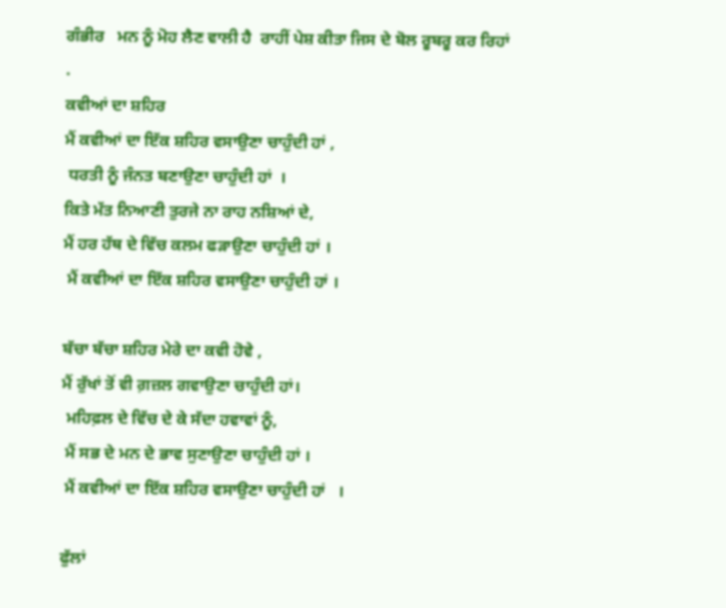ਗੰਭੀਰ   ਮਨ ਨੂੰ ਮੋਹ ਲੈਣ ਵਾਲੀ ਹੈ  ਰਾਹੀਂ ਪੇਸ਼ ਕੀਤਾ ਜਿਸ ਦੇ ਬੋਲ ਰੂਬਰੂ ਕਰ ਰਿਹਾਂ
.
ਕਵੀਆਂ ਦਾ ਸ਼ਹਿਰ
ਮੈਂ ਕਵੀਆਂ ਦਾ ਇੱਕ ਸ਼ਹਿਰ ਵਸਾਉਣਾ ਚਾਹੁੰਦੀ ਹਾਂ ,
 ਧਰਤੀ ਨੂੰ ਜੰਨਤ ਬਣਾਉਣਾ ਚਾਹੁੰਦੀ ਹਾਂ  ।
ਕਿਤੇ ਮੱਤ ਨਿਆਣੀ ਤੁਰਜੇ ਨਾ ਰਾਹ ਨਸ਼ਿਆਂ ਦੇ,
ਮੈਂ ਹਰ ਹੱਥ ਦੇ ਵਿੱਚ ਕਲਮ ਫੜਾਉਣਾ ਚਾਹੁੰਦੀ ਹਾਂ ।
 ਮੈਂ ਕਵੀਆਂ ਦਾ ਇੱਕ ਸ਼ਹਿਰ ਵਸਾਉਣਾ ਚਾਹੁੰਦੀ ਹਾਂ ।

ਬੱਚਾ ਬੱਚਾ ਸ਼ਹਿਰ ਮੇਰੇ ਦਾ ਕਵੀ ਹੋਵੇ ,
ਮੈਂ ਰੁੱਖਾਂ ਤੋਂ ਵੀ ਗ਼ਜ਼ਲ ਗਵਾਉਣਾ ਚਾਹੁੰਦੀ ਹਾਂ।
 ਮਹਿਫ਼ਲ ਦੇ ਵਿੱਚ ਦੇ ਕੇ ਸੱਦਾ ਹਵਾਵਾਂ ਨੂੰ,
 ਮੈਂ ਸਭ ਦੇ ਮਨ ਦੇ ਭਾਵ ਸੁਣਾਉਣਾ ਚਾਹੁੰਦੀ ਹਾਂ ।
 ਮੈਂ ਕਵੀਆਂ ਦਾ ਇੱਕ ਸ਼ਹਿਰ ਵਸਾਉਣਾ ਚਾਹੁੰਦੀ ਹਾਂ   ।

ਫੁੱਲਾਂ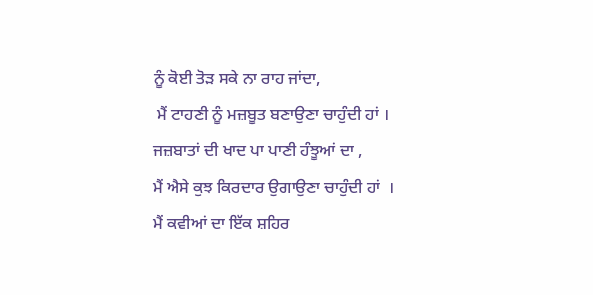ਨੂੰ ਕੋਈ ਤੋੜ ਸਕੇ ਨਾ ਰਾਹ ਜਾਂਦਾ,
 ਮੈਂ ਟਾਹਣੀ ਨੂੰ ਮਜ਼ਬੂਤ ਬਣਾਉਣਾ ਚਾਹੁੰਦੀ ਹਾਂ ।
ਜਜ਼ਬਾਤਾਂ ਦੀ ਖਾਦ ਪਾ ਪਾਣੀ ਹੰਝੂਆਂ ਦਾ ,
ਮੈਂ ਐਸੇ ਕੁਝ ਕਿਰਦਾਰ ਉਗਾਉਣਾ ਚਾਹੁੰਦੀ ਹਾਂ  ।
ਮੈਂ ਕਵੀਆਂ ਦਾ ਇੱਕ ਸ਼ਹਿਰ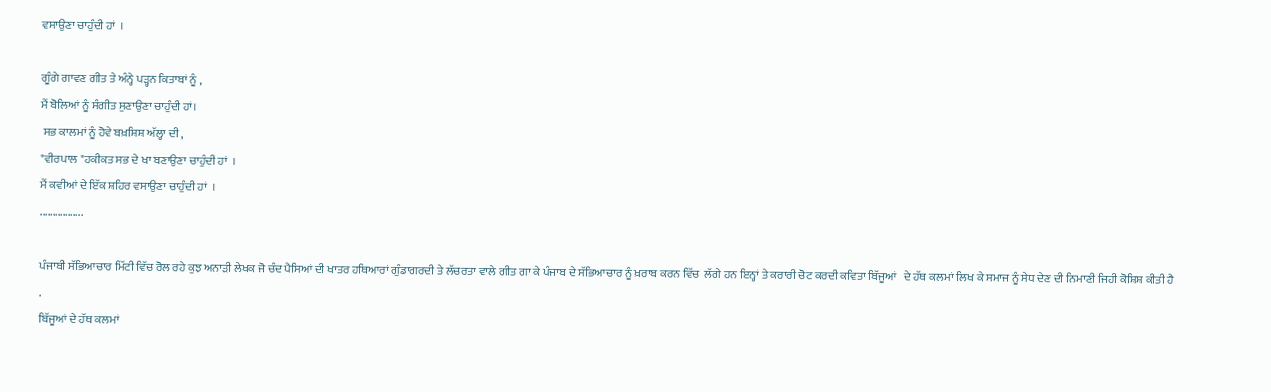ਵਸਾਉਣਾ ਚਾਹੁੰਦੀ ਹਾਂ  ।

ਗੂੰਗੇ ਗਾਵਣ ਗੀਤ ਤੇ ਅੰਨ੍ਹੇ ਪੜ੍ਹਨ ਕਿਤਾਬਾਂ ਨੂੰ ,
ਮੈਂ ਬੋਲਿਆਂ ਨੂੰ ਸੰਗੀਤ ਸੁਣਾਉਣਾ ਚਾਹੁੰਦੀ ਹਾਂ।
 ਸਭ ਕਾਲਮਾਂ ਨੂੰ ਹੋਵੇ ਬਖ਼ਸ਼ਿਸ਼ ਅੱਲ੍ਹਾ ਦੀ ,
"ਵੀਰਪਾਲ "ਹਕੀਕਤ ਸਭ ਦੇ ਖਾ ਬਣਾਉਣਾ ਚਾਹੁੰਦੀ ਹਾਂ  ।
ਮੈਂ ਕਵੀਆਂ ਦੇ ਇੱਕ ਸ਼ਹਿਰ ਵਸਾਉਣਾ ਚਾਹੁੰਦੀ ਹਾਂ  ।
.................

ਪੰਜਾਬੀ ਸੱਭਿਆਚਾਰ ਮਿੱਟੀ ਵਿੱਚ ਰੋਲ ਰਹੇ ਕੁਝ ਅਨਾੜੀ ਲੇਖਕ ਜੋ ਚੰਦ ਪੈਸਿਆਂ ਦੀ ਖਾਤਰ ਹਥਿਆਰਾਂ ਗੁੰਡਾਗਰਦੀ ਤੇ ਲੱਚਰਤਾ ਵਾਲੇ ਗੀਤ ਗਾ ਕੇ ਪੰਜਾਬ ਦੇ ਸੱਭਿਆਚਾਰ ਨੂੰ ਖ਼ਰਾਬ ਕਰਨ ਵਿੱਚ  ਲੱਗੇ ਹਨ ਇਨ੍ਹਾਂ ਤੇ ਕਰਾਰੀ ਚੋਟ ਕਰਦੀ ਕਵਿਤਾ ਬਿੱਜੂਆਂ   ਦੇ ਹੱਥ ਕਲਮਾਂ ਲਿਖ ਕੇ ਸਮਾਜ ਨੂੰ ਸੇਧ ਦੇਣ ਦੀ ਨਿਮਾਣੀ ਜਿਹੀ ਕੋਸ਼ਿਸ਼ ਕੀਤੀ ਹੈ
.
ਬਿੱਜੂਆਂ ਦੇ ਹੱਥ ਕਲਮਾਂ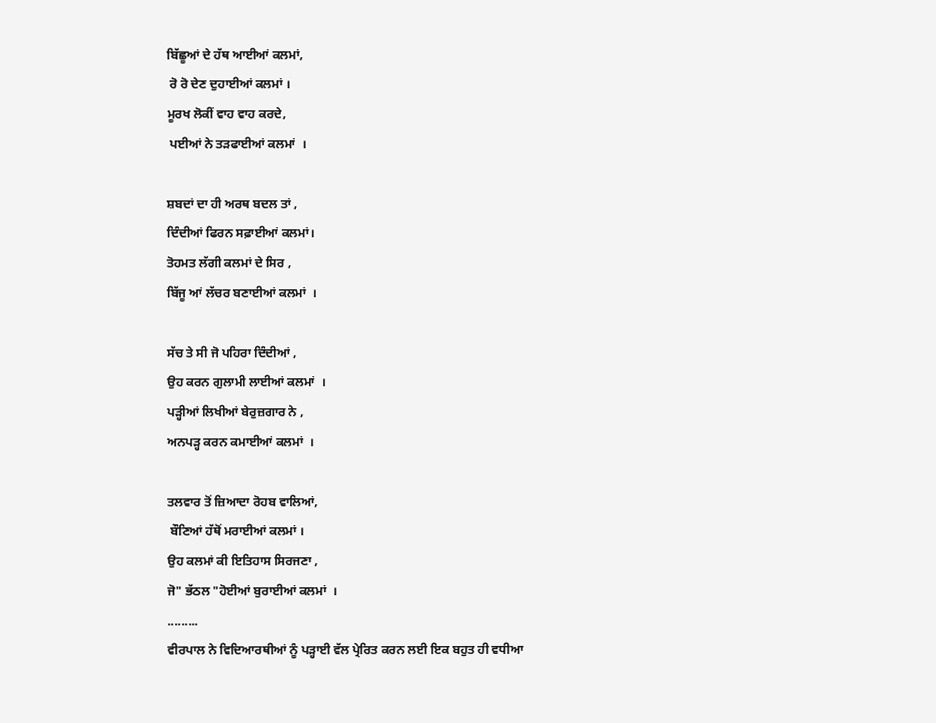ਬਿੱਛੂਆਂ ਦੇ ਹੱਥ ਆਈਆਂ ਕਲਮਾਂ,
 ਰੋ ਰੋ ਦੇਣ ਦੁਹਾਈਆਂ ਕਲਮਾਂ ।
ਮੂਰਖ ਲੋਕੀਂ ਵਾਹ ਵਾਹ ਕਰਦੇ,
 ਪਈਆਂ ਨੇ ਤੜਫਾਈਆਂ ਕਲਮਾਂ  ।

ਸ਼ਬਦਾਂ ਦਾ ਹੀ ਅਰਥ ਬਦਲ ਤਾਂ ,
ਦਿੰਦੀਆਂ ਫਿਰਨ ਸਫ਼ਾਈਆਂ ਕਲਮਾਂ।
ਤੋਹਮਤ ਲੱਗੀ ਕਲਮਾਂ ਦੇ ਸਿਰ ,
ਬਿੱਜੂ ਆਂ ਲੱਚਰ ਬਣਾਈਆਂ ਕਲਮਾਂ  ।

ਸੱਚ ਤੇ ਸੀ ਜੋ ਪਹਿਰਾ ਦਿੰਦੀਆਂ ,
ਉਹ ਕਰਨ ਗੁਲਾਮੀ ਲਾਈਆਂ ਕਲਮਾਂ  ।
ਪੜ੍ਹੀਆਂ ਲਿਖੀਆਂ ਬੇਰੁਜ਼ਗਾਰ ਨੇ ,
ਅਨਪੜ੍ਹ ਕਰਨ ਕਮਾਈਆਂ ਕਲਮਾਂ  ।

ਤਲਵਾਰ ਤੋਂ ਜ਼ਿਆਦਾ ਰੋਹਬ ਵਾਲਿਆਂ,
 ਬੌਣਿਆਂ ਹੱਥੋਂ ਮਰਾਈਆਂ ਕਲਮਾਂ ।
ਉਹ ਕਲਮਾਂ ਕੀ ਇਤਿਹਾਸ ਸਿਰਜਣਾ ,
ਜੋ" ਭੱਠਲ "ਹੋਈਆਂ ਬੁਰਾਈਆਂ ਕਲਮਾਂ  ।
.........
ਵੀਰਪਾਲ ਨੇ ਵਿਦਿਆਰਥੀਆਂ ਨੂੰ ਪੜ੍ਹਾਈ ਵੱਲ ਪ੍ਰੇਰਿਤ ਕਰਨ ਲਈ ਇਕ ਬਹੁਤ ਹੀ ਵਧੀਆ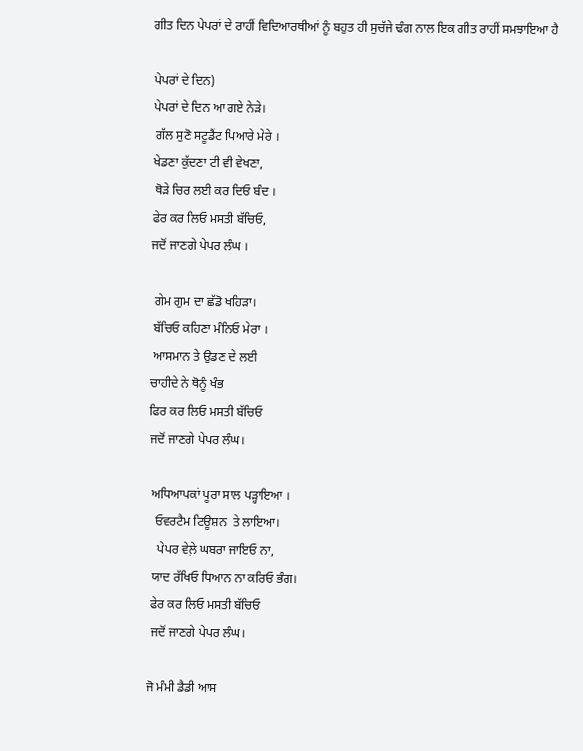ਗੀਤ ਦਿਨ ਪੇਪਰਾਂ ਦੇ ਰਾਹੀਂ ਵਿਦਿਆਰਥੀਆਂ ਨੂੰ ਬਹੁਤ ਹੀ ਸੁਚੱਜੇ ਢੰਗ ਨਾਲ ਇਕ ਗੀਤ ਰਾਹੀਂ ਸਮਝਾਇਆ ਹੈ

ਪੇਪਰਾਂ ਦੇ ਦਿਨ)
ਪੇਪਰਾਂ ਦੇ ਦਿਨ ਆ ਗਏ ਨੇੜੇ।
 ਗੱਲ ਸੁਣੋ ਸਟੂਡੈਂਟ ਪਿਆਰੇ ਮੇਰੇ ।
ਖੇਡਣਾ ਕੁੱਦਣਾ ਟੀ ਵੀ ਵੇਖਣਾ,
 ਥੋੜੇ ਚਿਰ ਲਈ ਕਰ ਦਿਓ ਬੰਦ ।
ਫੇਰ ਕਰ ਲਿਓ ਮਸਤੀ ਬੱਚਿਓ,
ਜਦੋਂ ਜਾਣਗੇ ਪੇਪਰ ਲੰਘ ।

 ਗੇਮ ਗੁਮ ਦਾ ਛੱਡੋ ਖਹਿੜਾ।
 ਬੱਚਿਓ ਕਹਿਣਾ ਮੰਨਿਓ ਮੇਰਾ ।
 ਆਸਮਾਨ ਤੇ ਉਡਣ ਦੇ ਲਈ
ਚਾਹੀਦੇ ਨੇ ਥੋਨੂੰ ਖੰਭ
ਫਿਰ ਕਰ ਲਿਓ ਮਸਤੀ ਬੱਚਿਓ
ਜਦੋਂ ਜਾਣਗੇ ਪੇਪਰ ਲੰਘ।

 ਅਧਿਆਪਕਾਂ ਪੂਰਾ ਸਾਲ ਪੜ੍ਹਾਇਆ ।
  ਓਵਰਟੈਮ ਟਿਊਸ਼ਨ  ਤੇ ਲਾਇਆ।
   ਪੇਪਰ ਵੇਲ਼ੇ ਘਬਰਾ ਜਾਇਓ ਨਾ,
 ਯਾਦ ਰੱਖਿਓ ਧਿਆਨ ਨਾ ਕਰਿਓ ਭੰਗ।
 ਫੇਰ ਕਰ ਲਿਓ ਮਸਤੀ ਬੱਚਿਓ
 ਜਦੋਂ ਜਾਣਗੇ ਪੇਪਰ ਲੰਘ।

ਜੋ ਮੰਮੀ ਡੈਡੀ ਆਸ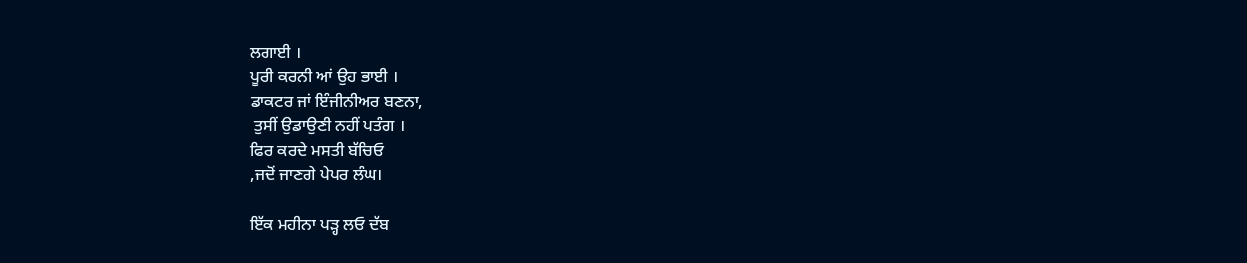ਲਗਾਈ ।
ਪੂਰੀ ਕਰਨੀ ਆਂ ਉਹ ਭਾਈ ।
ਡਾਕਟਰ ਜਾਂ ਇੰਜੀਨੀਅਰ ਬਣਨਾ,
 ਤੁਸੀਂ ਉਡਾਉਣੀ ਨਹੀਂ ਪਤੰਗ ।
ਫਿਰ ਕਰਦੇ ਮਸਤੀ ਬੱਚਿਓ
,ਜਦੋਂ ਜਾਣਗੇ ਪੇਪਰ ਲੰਘ।

ਇੱਕ ਮਹੀਨਾ ਪੜ੍ਹ ਲਓ ਦੱਬ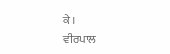ਕੇ ।
ਵੀਰਪਾਲ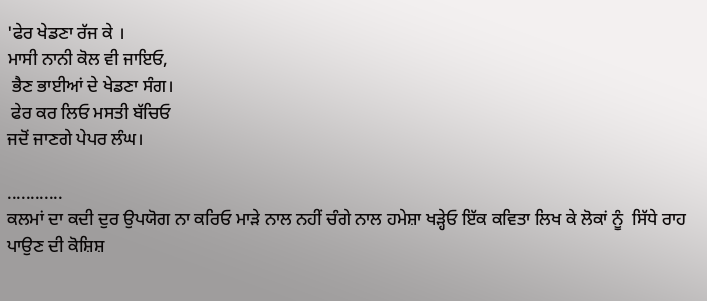'ਫੇਰ ਖੇਡਣਾ ਰੱਜ ਕੇ ।
ਮਾਸੀ ਨਾਨੀ ਕੋਲ ਵੀ ਜਾਇਓ,
 ਭੈਣ ਭਾਈਆਂ ਦੇ ਖੇਡਣਾ ਸੰਗ।
 ਫੇਰ ਕਰ ਲਿਓ ਮਸਤੀ ਬੱਚਿਓ
ਜਦੋਂ ਜਾਣਗੇ ਪੇਪਰ ਲੰਘ।

............
ਕਲਮਾਂ ਦਾ ਕਦੀ ਦੁਰ ਉਪਯੋਗ ਨਾ ਕਰਿਓ ਮਾੜੇ ਨਾਲ ਨਹੀਂ ਚੰਗੇ ਨਾਲ ਹਮੇਸ਼ਾ ਖੜ੍ਹੇਓ ਇੱਕ ਕਵਿਤਾ ਲਿਖ ਕੇ ਲੋਕਾਂ ਨੂੰ  ਸਿੱਧੇ ਰਾਹ ਪਾਉਣ ਦੀ ਕੋਸ਼ਿਸ਼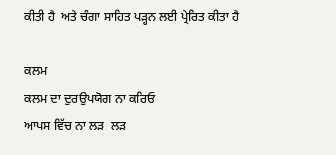ਕੀਤੀ ਹੈ  ਅਤੇ ਚੰਗਾ ਸਾਹਿਤ ਪੜ੍ਹਨ ਲਈ ਪ੍ਰੇਰਿਤ ਕੀਤਾ ਹੈ

ਕਲਮ
ਕਲਮ ਦਾ ਦੁਰਉਪਯੋਗ ਨਾ ਕਰਿਓ
ਆਪਸ ਵਿੱਚ ਨਾ ਲੜ  ਲੜ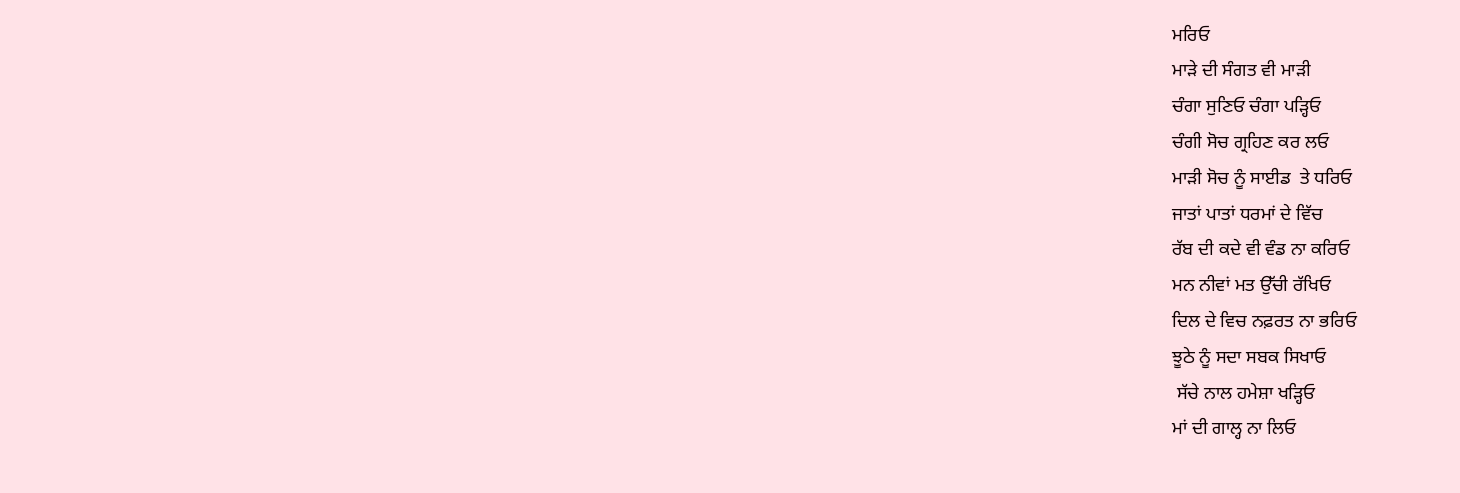ਮਰਿਓ
ਮਾੜੇ ਦੀ ਸੰਗਤ ਵੀ ਮਾੜੀ
ਚੰਗਾ ਸੁਣਿਓ ਚੰਗਾ ਪੜ੍ਹਿਓ
ਚੰਗੀ ਸੋਚ ਗ੍ਰਹਿਣ ਕਰ ਲਓ
ਮਾੜੀ ਸੋਚ ਨੂੰ ਸਾਈਡ  ਤੇ ਧਰਿਓ
ਜਾਤਾਂ ਪਾਤਾਂ ਧਰਮਾਂ ਦੇ ਵਿੱਚ
ਰੱਬ ਦੀ ਕਦੇ ਵੀ ਵੰਡ ਨਾ ਕਰਿਓ
ਮਨ ਨੀਵਾਂ ਮਤ ਉੱਚੀ ਰੱਖਿਓ
ਦਿਲ ਦੇ ਵਿਚ ਨਫ਼ਰਤ ਨਾ ਭਰਿਓ
ਝੂਠੇ ਨੂੰ ਸਦਾ ਸਬਕ ਸਿਖਾਓ
 ਸੱਚੇ ਨਾਲ ਹਮੇਸ਼ਾ ਖੜ੍ਹਿਓ
ਮਾਂ ਦੀ ਗਾਲ੍ਹ ਨਾ ਲਿਓ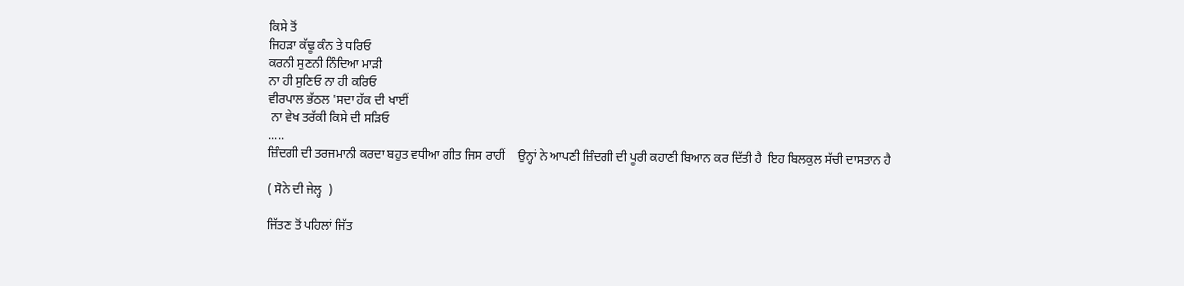ਕਿਸੇ ਤੋਂ
ਜਿਹੜਾ ਕੱਢੂ ਕੰਨ ਤੇ ਧਰਿਓ
ਕਰਨੀ ਸੁਣਨੀ ਨਿੰਦਿਆ ਮਾੜੀ
ਨਾ ਹੀ ਸੁਣਿਓ ਨਾ ਹੀ ਕਰਿਓ
ਵੀਰਪਾਲ ਭੱਠਲ 'ਸਦਾ ਹੱਕ ਦੀ ਖਾਈਂ
 ਨਾ ਵੇਖ ਤਰੱਕੀ ਕਿਸੇ ਦੀ ਸੜਿਓ
.....
ਜ਼ਿੰਦਗੀ ਦੀ ਤਰਜਮਾਨੀ ਕਰਦਾ ਬਹੁਤ ਵਧੀਆ ਗੀਤ ਜਿਸ ਰਾਹੀਂ    ਉਨ੍ਹਾਂ ਨੇ ਆਪਣੀ ਜ਼ਿੰਦਗੀ ਦੀ ਪੂਰੀ ਕਹਾਣੀ ਬਿਆਨ ਕਰ ਦਿੱਤੀ ਹੈ  ਇਹ ਬਿਲਕੁਲ ਸੱਚੀ ਦਾਸਤਾਨ ਹੈ

( ਸੋਨੇ ਦੀ ਜੇਲ੍ਹ  )

ਜਿੱਤਣ ਤੋਂ ਪਹਿਲਾਂ ਜਿੱਤ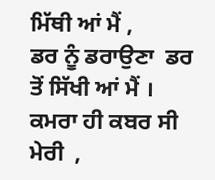ਮਿੱਥੀ ਆਂ ਮੈਂ ,
ਡਰ ਨੂੰ ਡਰਾਉਣਾ  ਡਰ ਤੋਂ ਸਿੱਖੀ ਆਂ ਮੈਂ ।
ਕਮਰਾ ਹੀ ਕਬਰ ਸੀ ਮੇਰੀ  ,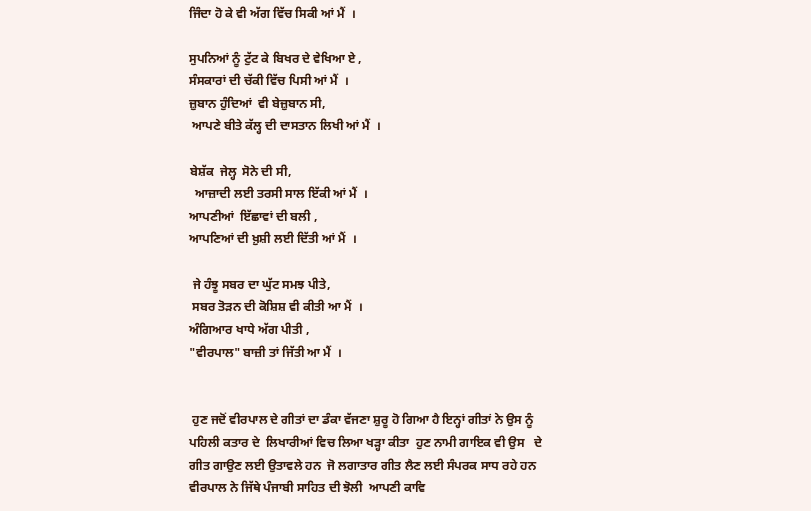ਜਿੰਦਾ ਹੋ ਕੇ ਵੀ ਅੱਗ ਵਿੱਚ ਸਿਕੀ ਆਂ ਮੈਂ  ।

ਸੁਪਨਿਆਂ ਨੂੰ ਟੁੱਟ ਕੇ ਬਿਖਰ ਦੇ ਵੇਖਿਆ ਏ ,
ਸੰਸਕਾਰਾਂ ਦੀ ਚੱਕੀ ਵਿੱਚ ਪਿਸੀ ਆਂ ਮੈਂ  ।
ਜ਼ੁਬਾਨ ਹੁੰਦਿਆਂ  ਵੀ ਬੇਜ਼ੁਬਾਨ ਸੀ,
 ਆਪਣੇ ਬੀਤੇ ਕੱਲ੍ਹ ਦੀ ਦਾਸਤਾਨ ਲਿਖੀ ਆਂ ਮੈਂ  ।

ਬੇਸ਼ੱਕ  ਜੇਲ੍ਹ  ਸੋਨੇ ਦੀ ਸੀ,
  ਆਜ਼ਾਦੀ ਲਈ ਤਰਸੀ ਸਾਲ ਇੱਕੀ ਆਂ ਮੈਂ  ।
ਆਪਣੀਆਂ  ਇੱਛਾਵਾਂ ਦੀ ਬਲੀ ,
ਆਪਣਿਆਂ ਦੀ ਖ਼ੁਸ਼ੀ ਲਈ ਦਿੱਤੀ ਆਂ ਮੈਂ  ।

 ਜੇ ਹੰਝੂ ਸਬਰ ਦਾ ਘੁੱਟ ਸਮਝ ਪੀਤੇ,
 ਸਬਰ ਤੋੜਨ ਦੀ ਕੋਸ਼ਿਸ਼ ਵੀ ਕੀਤੀ ਆ ਮੈਂ  ।
ਅੰਗਿਆਰ ਖਾਧੇ ਅੱਗ ਪੀਤੀ ,
"ਵੀਰਪਾਲ" ਬਾਜ਼ੀ ਤਾਂ ਜਿੱਤੀ ਆ ਮੈਂ  ।


 ਹੁਣ ਜਦੋਂ ਵੀਰਪਾਲ ਦੇ ਗੀਤਾਂ ਦਾ ਡੰਕਾ ਵੱਜਣਾ ਸ਼ੁਰੂ ਹੋ ਗਿਆ ਹੈ ਇਨ੍ਹਾਂ ਗੀਤਾਂ ਨੇ ਉਸ ਨੂੰ ਪਹਿਲੀ ਕਤਾਰ ਦੇ  ਲਿਖਾਰੀਆਂ ਵਿਚ ਲਿਆ ਖੜ੍ਹਾ ਕੀਤਾ  ਹੁਣ ਨਾਮੀ ਗਾਇਕ ਵੀ ਉਸ   ਦੇ ਗੀਤ ਗਾਉਣ ਲਈ ਉਤਾਵਲੇ ਹਨ  ਜੋ ਲਗਾਤਾਰ ਗੀਤ ਲੈਣ ਲਈ ਸੰਪਰਕ ਸਾਧ ਰਹੇ ਹਨ   ਵੀਰਪਾਲ ਨੇ ਜਿੱਥੇ ਪੰਜਾਬੀ ਸਾਹਿਤ ਦੀ ਝੋਲੀ  ਆਪਣੀ ਕਾਵਿ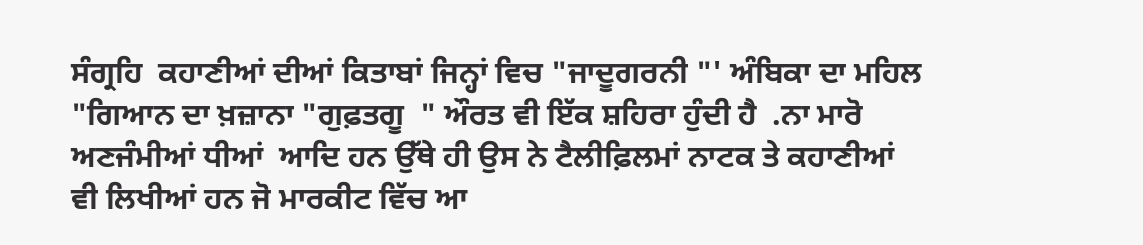ਸੰਗ੍ਰਹਿ  ਕਹਾਣੀਆਂ ਦੀਆਂ ਕਿਤਾਬਾਂ ਜਿਨ੍ਹਾਂ ਵਿਚ "ਜਾਦੂਗਰਨੀ "' ਅੰਬਿਕਾ ਦਾ ਮਹਿਲ  "ਗਿਆਨ ਦਾ ਖ਼ਜ਼ਾਨਾ "ਗੁਫ਼ਤਗੂ  " ਔਰਤ ਵੀ ਇੱਕ ਸ਼ਹਿਰਾ ਹੁੰਦੀ ਹੈ  .ਨਾ ਮਾਰੋ ਅਣਜੰਮੀਆਂ ਧੀਆਂ  ਆਦਿ ਹਨ ਉੱਥੇ ਹੀ ਉਸ ਨੇ ਟੈਲੀਫ਼ਿਲਮਾਂ ਨਾਟਕ ਤੇ ਕਹਾਣੀਆਂ ਵੀ ਲਿਖੀਆਂ ਹਨ ਜੋ ਮਾਰਕੀਟ ਵਿੱਚ ਆ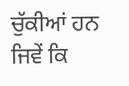ਚੁੱਕੀਆਂ ਹਨ  ਜਿਵੇਂ ਕਿ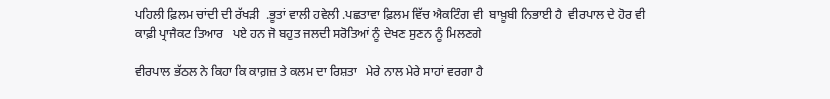ਪਹਿਲੀ ਫ਼ਿਲਮ ਚਾਂਦੀ ਦੀ ਰੱਖੜੀ  .ਭੂਤਾਂ ਵਾਲੀ ਹਵੇਲੀ .ਪਛਤਾਵਾ ਫ਼ਿਲਮ ਵਿੱਚ ਐਕਟਿੰਗ ਵੀ  ਬਾਖ਼ੂਬੀ ਨਿਭਾਈ ਹੈ  ਵੀਰਪਾਲ ਦੇ ਹੋਰ ਵੀ ਕਾਫ਼ੀ ਪ੍ਰਾਜੈਕਟ ਤਿਆਰ   ਪਏ ਹਨ ਜੋ ਬਹੁਤ ਜਲਦੀ ਸਰੋਤਿਆਂ ਨੂੰ ਦੇਖਣ ਸੁਣਨ ਨੂੰ ਮਿਲਣਗੇ

ਵੀਰਪਾਲ ਭੱਠਲ ਨੇ ਕਿਹਾ ਕਿ ਕਾਗ਼ਜ਼ ਤੇ ਕਲਮ ਦਾ ਰਿਸ਼ਤਾ   ਮੇਰੇ ਨਾਲ ਮੇਰੇ ਸਾਹਾਂ ਵਰਗਾ ਹੈ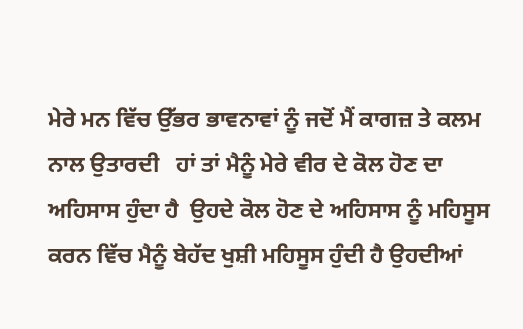ਮੇਰੇ ਮਨ ਵਿੱਚ ਉੱਭਰ ਭਾਵਨਾਵਾਂ ਨੂੰ ਜਦੋਂ ਮੈਂ ਕਾਗਜ਼ ਤੇ ਕਲਮ ਨਾਲ ਉਤਾਰਦੀ   ਹਾਂ ਤਾਂ ਮੈਨੂੰ ਮੇਰੇ ਵੀਰ ਦੇ ਕੋਲ ਹੋਣ ਦਾ ਅਹਿਸਾਸ ਹੁੰਦਾ ਹੈ  ਉਹਦੇ ਕੋਲ ਹੋਣ ਦੇ ਅਹਿਸਾਸ ਨੂੰ ਮਹਿਸੂਸ ਕਰਨ ਵਿੱਚ ਮੈਨੂੰ ਬੇਹੱਦ ਖੁਸ਼ੀ ਮਹਿਸੂਸ ਹੁੰਦੀ ਹੈ ਉਹਦੀਆਂ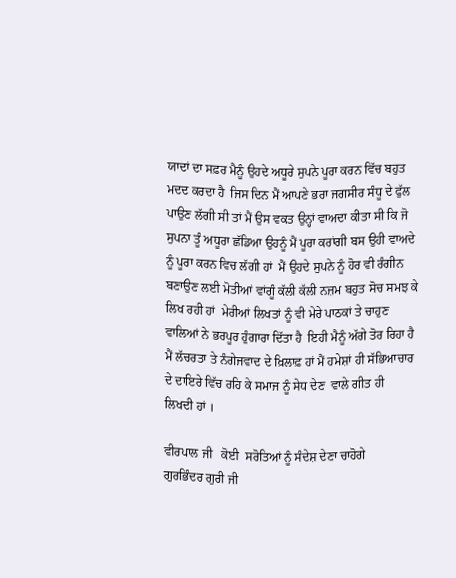ਯਾਦਾਂ ਦਾ ਸਫ਼ਰ ਮੈਨੂੰ ਉਹਦੇ ਅਧੂਰੇ ਸੁਪਨੇ ਪੂਰਾ ਕਰਨ ਵਿੱਚ ਬਹੁਤ ਮਦਦ ਕਰਦਾ ਹੈ  ਜਿਸ ਦਿਨ ਮੈਂ ਆਪਣੇ ਭਰਾ ਜਗਸੀਰ ਸੰਧੂ ਦੇ ਫੁੱਲ ਪਾਉਣ ਲੱਗੀ ਸੀ ਤਾਂ ਮੈਂ ਉਸ ਵਕਤ ਉਨ੍ਹਾਂ ਵਾਅਦਾ ਕੀਤਾ ਸੀ ਕਿ ਜੋ ਸੁਪਨਾ ਤੂੰ ਅਧੂਰਾ ਛੱਡਿਆ ਉਹਨੂੰ ਮੈਂ ਪੂਰਾ ਕਰਾਂਗੀ ਬਸ ਉਹੀ ਵਾਅਦੇ ਨੂੰ ਪੂਰਾ ਕਰਨ ਵਿਚ ਲੱਗੀ ਹਾਂ  ਮੈਂ ਉਹਦੇ ਸੁਪਨੇ ਨੂੰ ਹੋਰ ਵੀ ਰੰਗੀਨ ਬਣਾਉਣ ਲਈ ਮੋਤੀਆਂ ਵਾਂਗੂੰ ਕੱਲੀ ਕੱਲੀ ਨਜ਼ਮ ਬਹੁਤ ਸੋਚ ਸਮਝ ਕੇ ਲਿਖ ਰਹੀ ਹਾਂ  ਮੇਰੀਆਂ ਲਿਖਤਾਂ ਨੂੰ ਵੀ ਮੇਰੇ ਪਾਠਕਾਂ ਤੇ ਚਾਹੁਣ ਵਾਲਿਆਂ ਨੇ ਭਰਪੂਰ ਹੁੰਗਾਰਾ ਦਿੱਤਾ ਹੈ  ਇਹੀ ਮੈਨੂੰ ਅੱਗੇ ਤੋਰ ਰਿਹਾ ਹੈ  ਮੈਂ ਲੱਚਰਤਾ ਤੇ ਨੰਗੇਜਵਾਦ ਦੇ ਖ਼ਿਲਾਫ਼ ਹਾਂ ਮੈਂ ਹਮੇਸ਼ਾਂ ਹੀ ਸੱਭਿਆਚਾਰ ਦੇ ਦਾਇਰੇ ਵਿੱਚ ਰਹਿ ਕੇ ਸਮਾਜ ਨੂੰ ਸੇਧ ਦੇਣ  ਵਾਲੇ ਗੀਤ ਹੀ  ਲਿਖਦੀ ਹਾਂ ।

ਵੀਰਪਾਲ ਜੀ   ਕੋਈ  ਸਰੋਤਿਆਂ ਨੂੰ ਸੰਦੇਸ਼ ਦੇਣਾ ਚਾਹੋਗੇ
ਗੁਰਭਿੰਦਰ ਗੁਰੀ ਜੀ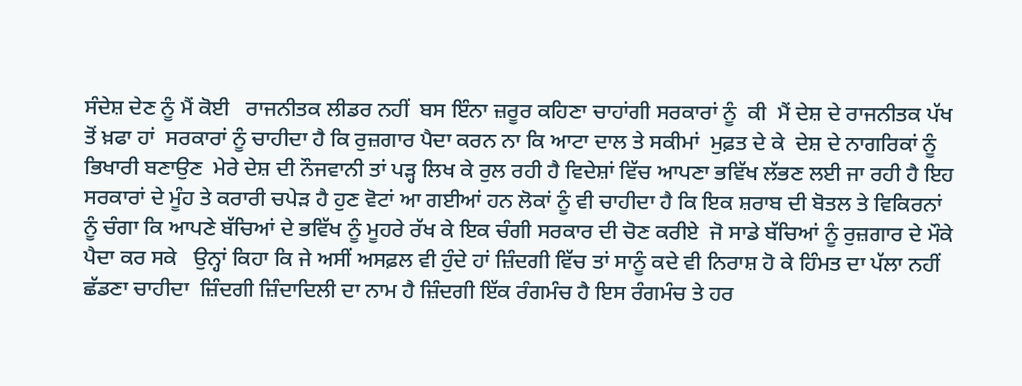ਸੰਦੇਸ਼ ਦੇਣ ਨੂੰ ਮੈਂ ਕੋਈ   ਰਾਜਨੀਤਕ ਲੀਡਰ ਨਹੀਂ  ਬਸ ਇੰਨਾ ਜ਼ਰੂਰ ਕਹਿਣਾ ਚਾਹਾਂਗੀ ਸਰਕਾਰਾਂ ਨੂੰ  ਕੀ  ਮੈਂ ਦੇਸ਼ ਦੇ ਰਾਜਨੀਤਕ ਪੱਖ ਤੋਂ ਖ਼ਫਾ ਹਾਂ  ਸਰਕਾਰਾਂ ਨੂੰ ਚਾਹੀਦਾ ਹੈ ਕਿ ਰੁਜ਼ਗਾਰ ਪੈਦਾ ਕਰਨ ਨਾ ਕਿ ਆਟਾ ਦਾਲ ਤੇ ਸਕੀਮਾਂ  ਮੁਫ਼ਤ ਦੇ ਕੇ  ਦੇਸ਼ ਦੇ ਨਾਗਰਿਕਾਂ ਨੂੰ ਭਿਖਾਰੀ ਬਣਾਉਣ  ਮੇਰੇ ਦੇਸ਼ ਦੀ ਨੌਜਵਾਨੀ ਤਾਂ ਪੜ੍ਹ ਲਿਖ ਕੇ ਰੁਲ ਰਹੀ ਹੈ ਵਿਦੇਸ਼ਾਂ ਵਿੱਚ ਆਪਣਾ ਭਵਿੱਖ ਲੱਭਣ ਲਈ ਜਾ ਰਹੀ ਹੈ ਇਹ ਸਰਕਾਰਾਂ ਦੇ ਮੂੰਹ ਤੇ ਕਰਾਰੀ ਚਪੇੜ ਹੈ ਹੁਣ ਵੋਟਾਂ ਆ ਗਈਆਂ ਹਨ ਲੋਕਾਂ ਨੂੰ ਵੀ ਚਾਹੀਦਾ ਹੈ ਕਿ ਇਕ ਸ਼ਰਾਬ ਦੀ ਬੋਤਲ ਤੇ ਵਿਕਿਰਨਾਂ ਨੂੰ ਚੰਗਾ ਕਿ ਆਪਣੇ ਬੱਚਿਆਂ ਦੇ ਭਵਿੱਖ ਨੂੰ ਮੂਹਰੇ ਰੱਖ ਕੇ ਇਕ ਚੰਗੀ ਸਰਕਾਰ ਦੀ ਚੋਣ ਕਰੀਏ  ਜੋ ਸਾਡੇ ਬੱਚਿਆਂ ਨੂੰ ਰੁਜ਼ਗਾਰ ਦੇ ਮੌਕੇ ਪੈਦਾ ਕਰ ਸਕੇ   ਉਨ੍ਹਾਂ ਕਿਹਾ ਕਿ ਜੇ ਅਸੀਂ ਅਸਫ਼ਲ ਵੀ ਹੁੰਦੇ ਹਾਂ ਜ਼ਿੰਦਗੀ ਵਿੱਚ ਤਾਂ ਸਾਨੂੰ ਕਦੇ ਵੀ ਨਿਰਾਸ਼ ਹੋ ਕੇ ਹਿੰਮਤ ਦਾ ਪੱਲਾ ਨਹੀਂ ਛੱਡਣਾ ਚਾਹੀਦਾ  ਜ਼ਿੰਦਗੀ ਜ਼ਿੰਦਾਦਿਲੀ ਦਾ ਨਾਮ ਹੈ ਜ਼ਿੰਦਗੀ ਇੱਕ ਰੰਗਮੰਚ ਹੈ ਇਸ ਰੰਗਮੰਚ ਤੇ ਹਰ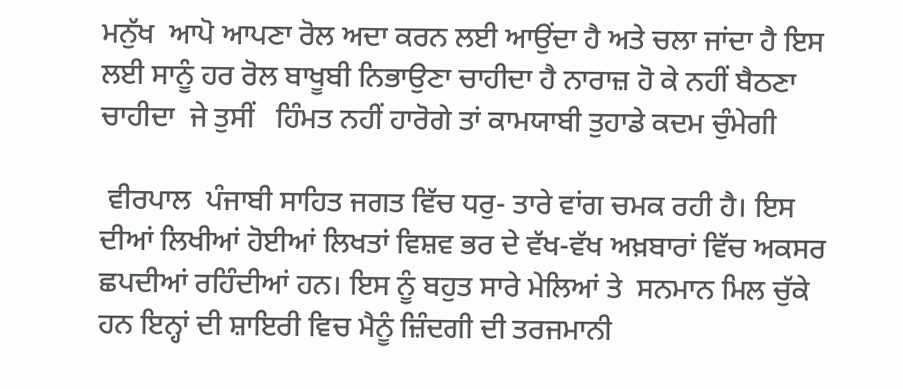ਮਨੁੱਖ  ਆਪੋ ਆਪਣਾ ਰੋਲ ਅਦਾ ਕਰਨ ਲਈ ਆਉਂਦਾ ਹੈ ਅਤੇ ਚਲਾ ਜਾਂਦਾ ਹੈ ਇਸ ਲਈ ਸਾਨੂੰ ਹਰ ਰੋਲ ਬਾਖੂਬੀ ਨਿਭਾਉਣਾ ਚਾਹੀਦਾ ਹੈ ਨਾਰਾਜ਼ ਹੋ ਕੇ ਨਹੀਂ ਬੈਠਣਾ ਚਾਹੀਦਾ  ਜੇ ਤੁਸੀਂ   ਹਿੰਮਤ ਨਹੀਂ ਹਾਰੋਗੇ ਤਾਂ ਕਾਮਯਾਬੀ ਤੁਹਾਡੇ ਕਦਮ ਚੁੰਮੇਗੀ

 ਵੀਰਪਾਲ  ਪੰਜਾਬੀ ਸਾਹਿਤ ਜਗਤ ਵਿੱਚ ਧਰੁ- ਤਾਰੇ ਵਾਂਗ ਚਮਕ ਰਹੀ ਹੈ। ਇਸ ਦੀਆਂ ਲਿਖੀਆਂ ਹੋਈਆਂ ਲਿਖਤਾਂ ਵਿਸ਼ਵ ਭਰ ਦੇ ਵੱਖ-ਵੱਖ ਅਖ਼ਬਾਰਾਂ ਵਿੱਚ ਅਕਸਰ ਛਪਦੀਆਂ ਰਹਿੰਦੀਆਂ ਹਨ। ਇਸ ਨੂੰ ਬਹੁਤ ਸਾਰੇ ਮੇਲਿਆਂ ਤੇ  ਸਨਮਾਨ ਮਿਲ ਚੁੱਕੇ ਹਨ ਇਨ੍ਹਾਂ ਦੀ ਸ਼ਾਇਰੀ ਵਿਚ ਮੈਨੂੰ ਜ਼ਿੰਦਗੀ ਦੀ ਤਰਜਮਾਨੀ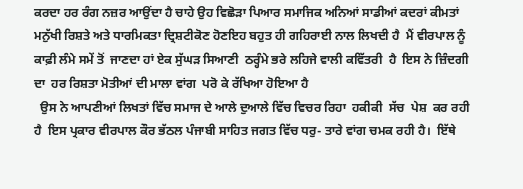ਕਰਦਾ ਹਰ ਰੰਗ ਨਜ਼ਰ ਆਉਂਦਾ ਹੈ ਚਾਹੇ ਉਹ ਵਿਛੋੜਾ ਪਿਆਰ ਸਮਾਜਿਕ ਅਨਿਆਂ ਸਾਡੀਆਂ ਕਦਰਾਂ ਕੀਮਤਾਂ ਮਨੁੱਖੀ ਰਿਸ਼ਤੇ ਅਤੇ ਧਾਰਮਿਕਤਾ ਦ੍ਰਿਸ਼ਟੀਕੋਣ ਹੋਣਇਹ ਬਹੁਤ ਹੀ ਗਹਿਰਾਈ ਨਾਲ ਲਿਖਦੀ ਹੈ  ਮੈਂ ਵੀਰਪਾਲ ਨੂੰ ਕਾਫ਼ੀ ਲੰਮੇ ਸਮੇਂ ਤੋਂ  ਜਾਣਦਾ ਹਾਂ ਏਕ ਸੁੱਘੜ ਸਿਆਣੀ  ਠਰ੍ਹੰਮੇ ਭਰੇ ਲਹਿਜੇ ਵਾਲੀ ਕਵਿੱਤਰੀ  ਹੈ  ਇਸ ਨੇ ਜ਼ਿੰਦਗੀ ਦਾ  ਹਰ ਰਿਸ਼ਤਾ ਮੋਤੀਆਂ ਦੀ ਮਾਲਾ ਵਾਂਗ  ਪਰੋ ਕੇ ਰੱਖਿਆ ਹੋਇਆ ਹੈ
  ਉਸ ਨੇ ਆਪਣੀਆਂ ਲਿਖਤਾਂ ਵਿੱਚ ਸਮਾਜ ਦੇ ਆਲੇ ਦੁਆਲੇ ਵਿੱਚ ਵਿਚਰ ਰਿਹਾ  ਹਕੀਕੀ  ਸੱਚ  ਪੇਸ਼  ਕਰ ਰਹੀ ਹੈ  ਇਸ ਪ੍ਰਕਾਰ ਵੀਰਪਾਲ ਕੌਰ ਭੱਠਲ ਪੰਜਾਬੀ ਸਾਹਿਤ ਜਗਤ ਵਿੱਚ ਧਰੁ- ਤਾਰੇ ਵਾਂਗ ਚਮਕ ਰਹੀ ਹੈ।  ਇੱਥੇ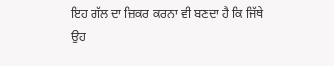ਇਹ ਗੱਲ ਦਾ ਜ਼ਿਕਰ ਕਰਨਾ ਵੀ ਬਣਦਾ ਹੈ ਕਿ ਜਿੱਥੇ ਉਹ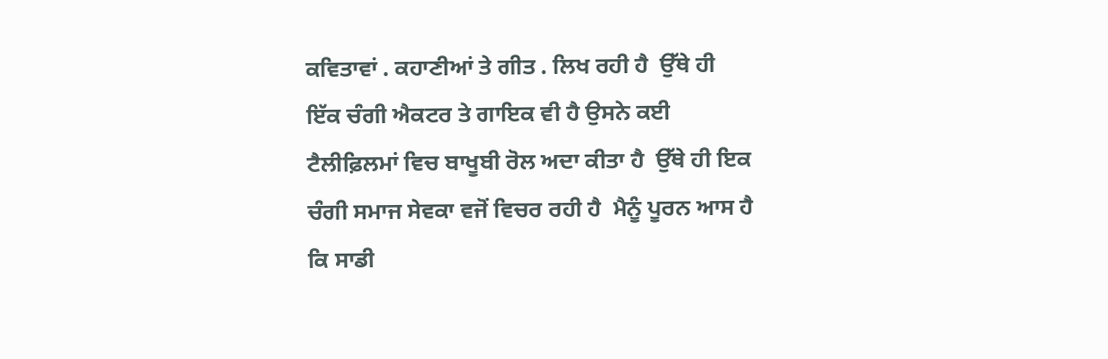ਕਵਿਤਾਵਾਂ . ਕਹਾਣੀਆਂ ਤੇ ਗੀਤ . ਲਿਖ ਰਹੀ ਹੈ  ਉੱਥੇ ਹੀ ਇੱਕ ਚੰਗੀ ਐਕਟਰ ਤੇ ਗਾਇਕ ਵੀ ਹੈ ਉਸਨੇ ਕਈ ਟੈਲੀਫ਼ਿਲਮਾਂ ਵਿਚ ਬਾਖੂਬੀ ਰੋਲ ਅਦਾ ਕੀਤਾ ਹੈ  ਉੱਥੇ ਹੀ ਇਕ ਚੰਗੀ ਸਮਾਜ ਸੇਵਕਾ ਵਜੋਂ ਵਿਚਰ ਰਹੀ ਹੈ  ਮੈਨੂੰ ਪੂਰਨ ਆਸ ਹੈ ਕਿ ਸਾਡੀ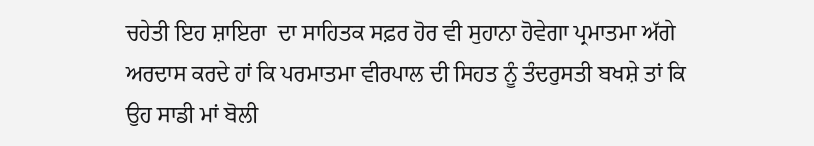ਚਹੇਤੀ ਇਹ ਸ਼ਾਇਰਾ  ਦਾ ਸਾਹਿਤਕ ਸਫ਼ਰ ਹੋਰ ਵੀ ਸੁਹਾਨਾ ਹੋਵੇਗਾ ਪ੍ਰਮਾਤਮਾ ਅੱਗੇ ਅਰਦਾਸ ਕਰਦੇ ਹਾਂ ਕਿ ਪਰਮਾਤਮਾ ਵੀਰਪਾਲ ਦੀ ਸਿਹਤ ਨੂੰ ਤੰਦਰੁਸਤੀ ਬਖਸ਼ੇ ਤਾਂ ਕਿ ਉਹ ਸਾਡੀ ਮਾਂ ਬੋਲੀ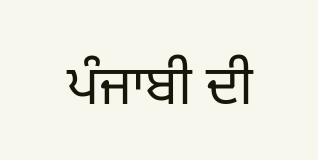ਪੰਜਾਬੀ ਦੀ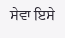ਸੇਵਾ ਇਸੇ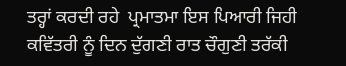ਤਰ੍ਹਾਂ ਕਰਦੀ ਰਹੇ  ਪ੍ਰਮਾਤਮਾ ਇਸ ਪਿਆਰੀ ਜਿਹੀ ਕਵਿੱਤਰੀ ਨੂੰ ਦਿਨ ਦੁੱਗਣੀ ਰਾਤ ਚੌਗੁਣੀ ਤਰੱਕੀ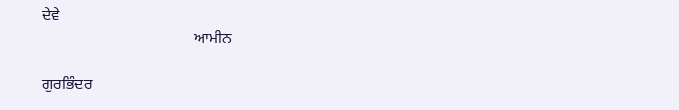ਦੇਵੇ
                                       ਆਮੀਨ

ਗੁਰਭਿੰਦਰ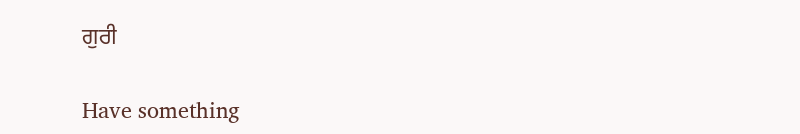ਗੁਰੀ

Have something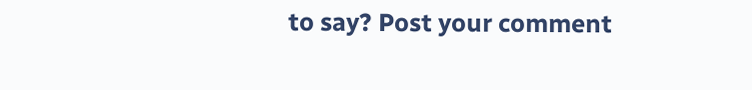to say? Post your comment